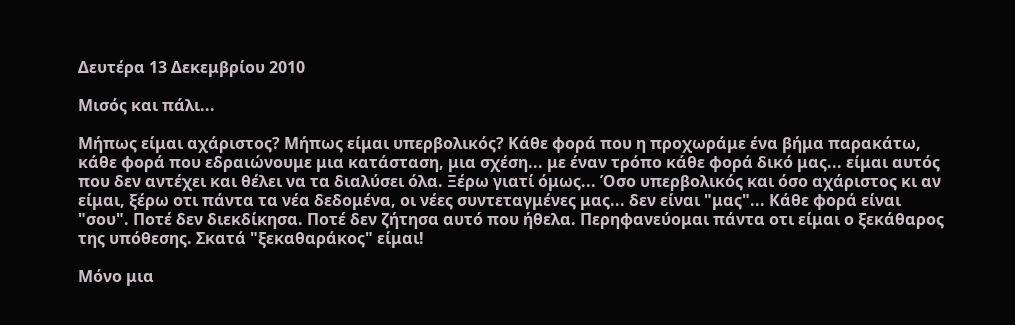Δευτέρα 13 Δεκεμβρίου 2010

Μισός και πάλι...

Μήπως είμαι αχάριστος? Μήπως είμαι υπερβολικός? Κάθε φορά που η προχωράμε ένα βήμα παρακάτω, κάθε φορά που εδραιώνουμε μια κατάσταση, μια σχέση... με έναν τρόπο κάθε φορά δικό μας... είμαι αυτός που δεν αντέχει και θέλει να τα διαλύσει όλα. Ξέρω γιατί όμως... Όσο υπερβολικός και όσο αχάριστος κι αν είμαι, ξέρω οτι πάντα τα νέα δεδομένα, οι νέες συντεταγμένες μας... δεν είναι "μας"... Κάθε φορά είναι "σου". Ποτέ δεν διεκδίκησα. Ποτέ δεν ζήτησα αυτό που ήθελα. Περηφανεύομαι πάντα οτι είμαι ο ξεκάθαρος της υπόθεσης. Σκατά "ξεκαθαράκος" είμαι!

Μόνο μια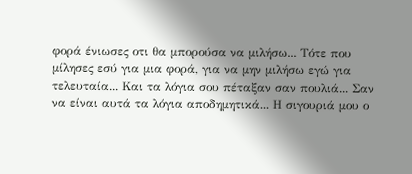φορά ένιωσες οτι θα μπορούσα να μιλήσω... Τότε που μίλησες εσύ για μια φορά, για να μην μιλήσω εγώ για τελευταία... Και τα λόγια σου πέταξαν σαν πουλιά... Σαν να είναι αυτά τα λόγια αποδημητικά... Η σιγουριά μου ο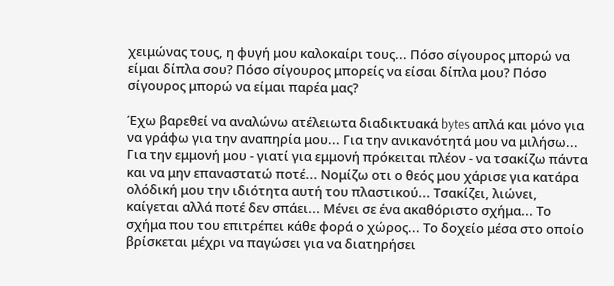χειμώνας τους, η φυγή μου καλοκαίρι τους... Πόσο σίγουρος μπορώ να είμαι δίπλα σου? Πόσο σίγουρος μπορείς να είσαι δίπλα μου? Πόσο σίγουρος μπορώ να είμαι παρέα μας?

Έχω βαρεθεί να αναλώνω ατέλειωτα διαδικτυακά bytes απλά και μόνο για να γράφω για την αναπηρία μου... Για την ανικανότητά μου να μιλήσω... Για την εμμονή μου - γιατί για εμμονή πρόκειται πλέον - να τσακίζω πάντα και να μην επαναστατώ ποτέ... Νομίζω οτι ο θεός μου χάρισε για κατάρα ολόδική μου την ιδιότητα αυτή του πλαστικού... Τσακίζει, λιώνει, καίγεται αλλά ποτέ δεν σπάει... Μένει σε ένα ακαθόριστο σχήμα... Το σχήμα που του επιτρέπει κάθε φορά ο χώρος... Το δοχείο μέσα στο οποίο βρίσκεται μέχρι να παγώσει για να διατηρήσει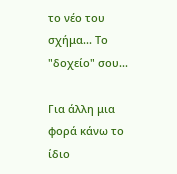το νέο του σχήμα... Το "δοχείο" σου...

Για άλλη μια φορά κάνω το ίδιο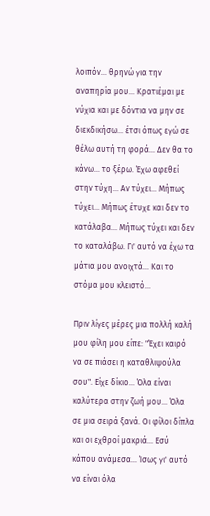λοιπόν... θρηνώ για την αναπηρία μου... Κρατιέμαι με νύχια και με δόντια να μην σε διεκδικήσω... έτσι όπως εγώ σε θέλω αυτή τη φορά... Δεν θα το κάνω... το ξέρω. Έχω αφεθεί στην τύχη... Αν τύχει... Μήπως τύχει... Μήπως έτυχε και δεν το κατάλαβα... Μήπως τύχει και δεν το καταλάβω. Γι' αυτό να έχω τα μάτια μου ανοιχτά... Και το στόμα μου κλειστό...

Πριν λίγες μέρες μια πολλή καλή μου φίλη μου είπε: "Έχει καιρό να σε πιάσει η καταθλιψούλα σου". Είχε δίκιο... Όλα είναι καλύτερα στην ζωή μου... Όλα σε μια σειρά ξανά. Οι φίλοι δίπλα και οι εχθροί μακριά... Εσύ κάπου ανάμεσα... Ίσως γι' αυτό να είναι όλα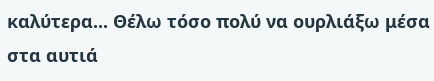καλύτερα... Θέλω τόσο πολύ να ουρλιάξω μέσα στα αυτιά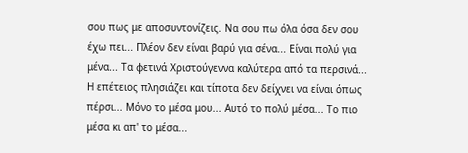σου πως με αποσυντονίζεις. Να σου πω όλα όσα δεν σου έχω πει... Πλέον δεν είναι βαρύ για σένα... Είναι πολύ για μένα... Τα φετινά Χριστούγεννα καλύτερα από τα περσινά... Η επέτειος πλησιάζει και τίποτα δεν δείχνει να είναι όπως πέρσι... Μόνο το μέσα μου... Αυτό το πολύ μέσα... Το πιο μέσα κι απ' το μέσα...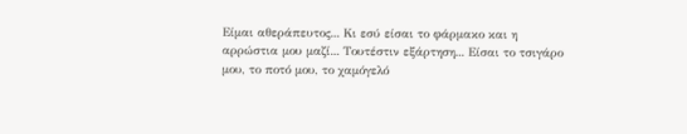Είμαι αθεράπευτος... Κι εσύ είσαι το φάρμακο και η αρρώστια μου μαζί... Τουτέστιν εξάρτηση... Είσαι το τσιγάρο μου, το ποτό μου, το χαμόγελό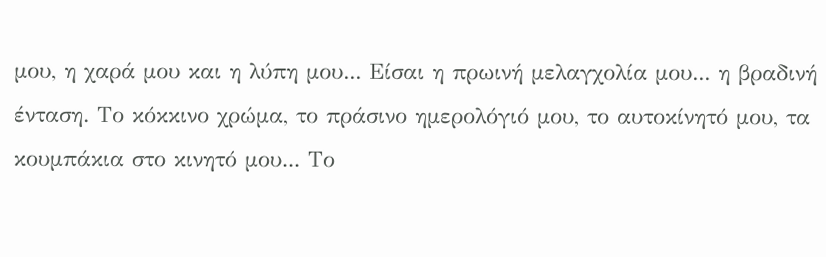μου, η χαρά μου και η λύπη μου... Είσαι η πρωινή μελαγχολία μου... η βραδινή ένταση. Το κόκκινο χρώμα, το πράσινο ημερολόγιό μου, το αυτοκίνητό μου, τα κουμπάκια στο κινητό μου... Το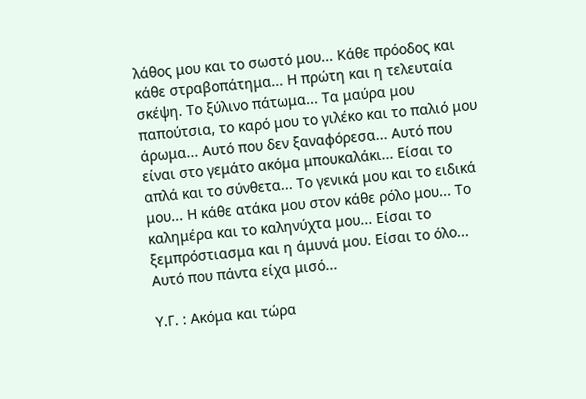λάθος μου και το σωστό μου... Κάθε πρόοδος και κάθε στραβοπάτημα... Η πρώτη και η τελευταία σκέψη. Το ξύλινο πάτωμα... Τα μαύρα μου παπούτσια, το καρό μου το γιλέκο και το παλιό μου άρωμα... Αυτό που δεν ξαναφόρεσα... Αυτό που είναι στο γεμάτο ακόμα μπουκαλάκι... Είσαι το απλά και το σύνθετα... Το γενικά μου και το ειδικά μου... Η κάθε ατάκα μου στον κάθε ρόλο μου... Το καλημέρα και το καληνύχτα μου... Είσαι το ξεμπρόστιασμα και η άμυνά μου. Είσαι το όλο... Αυτό που πάντα είχα μισό...

Υ.Γ. : Ακόμα και τώρα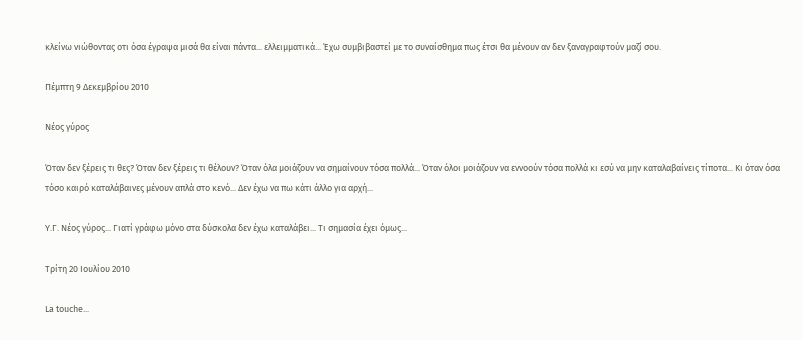κλείνω νιώθοντας οτι όσα έγραψα μισά θα είναι πάντα... ελλειμματικά... Έχω συμβιβαστεί με το συναίσθημα πως έτσι θα μένουν αν δεν ξαναγραφτούν μαζί σου.

Πέμπτη 9 Δεκεμβρίου 2010

Νέος γύρος

Όταν δεν ξέρεις τι θες? Όταν δεν ξέρεις τι θέλουν? Όταν όλα μοιάζουν να σημαίνουν τόσα πολλά... Όταν όλοι μοιάζουν να εννοούν τόσα πολλά κι εσύ να μην καταλαβαίνεις τίποτα... Κι όταν όσα τόσο καιρό καταλάβαινες μένουν απλά στο κενό... Δεν έχω να πω κάτι άλλο για αρχή...

Υ.Γ. Νέος γύρος... Γιατί γράφω μόνο στα δύσκολα δεν έχω καταλάβει... Τι σημασία έχει όμως...

Τρίτη 20 Ιουλίου 2010

La touche...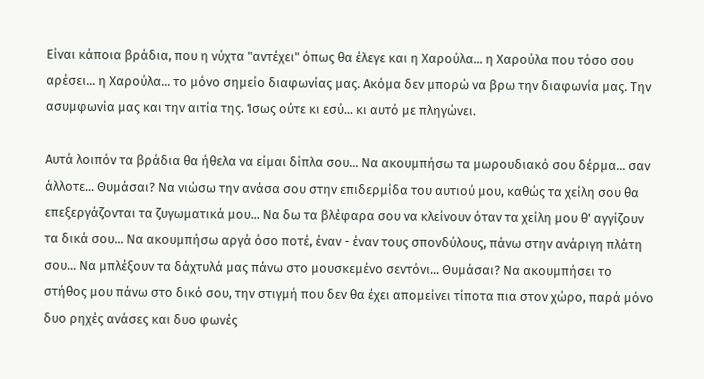Είναι κάποια βράδια, που η νύχτα "αντέχει" όπως θα έλεγε και η Χαρούλα... η Χαρούλα που τόσο σου αρέσει... η Χαρούλα... το μόνο σημείο διαφωνίας μας. Ακόμα δεν μπορώ να βρω την διαφωνία μας. Την ασυμφωνία μας και την αιτία της. Ίσως ούτε κι εσύ... κι αυτό με πληγώνει.

Αυτά λοιπόν τα βράδια θα ήθελα να είμαι δίπλα σου... Να ακουμπήσω τα μωρουδιακό σου δέρμα... σαν άλλοτε... Θυμάσαι? Να νιώσω την ανάσα σου στην επιδερμίδα του αυτιού μου, καθώς τα χείλη σου θα επεξεργάζονται τα ζυγωματικά μου... Να δω τα βλέφαρα σου να κλείνουν όταν τα χείλη μου θ' αγγίζουν τα δικά σου... Να ακουμπήσω αργά όσο ποτέ, έναν - έναν τους σπονδύλους, πάνω στην ανάριγη πλάτη σου... Να μπλέξουν τα δάχτυλά μας πάνω στο μουσκεμένο σεντόνι... Θυμάσαι? Να ακουμπήσει το στήθος μου πάνω στο δικό σου, την στιγμή που δεν θα έχει απομείνει τίποτα πια στον χώρο, παρά μόνο δυο ρηχές ανάσες και δυο φωνές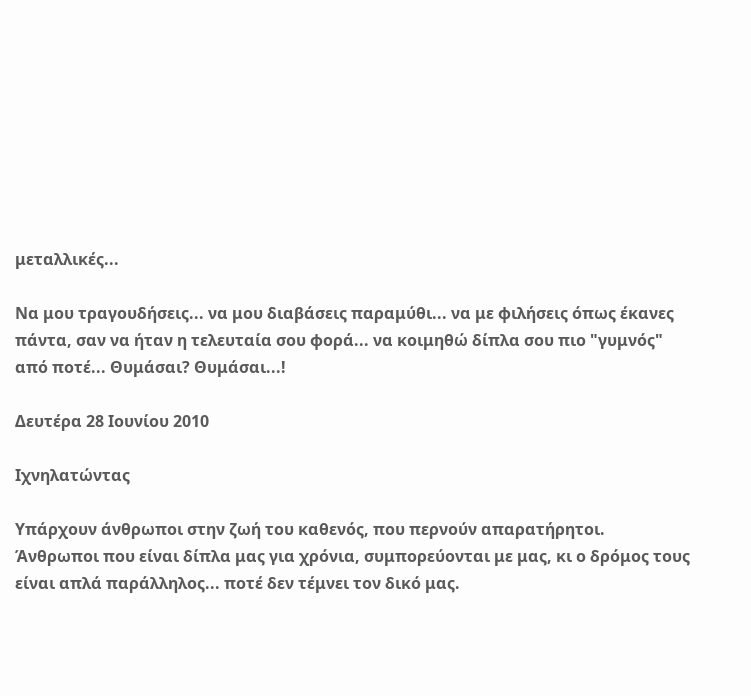μεταλλικές...

Να μου τραγουδήσεις... να μου διαβάσεις παραμύθι... να με φιλήσεις όπως έκανες πάντα, σαν να ήταν η τελευταία σου φορά... να κοιμηθώ δίπλα σου πιο "γυμνός" από ποτέ... Θυμάσαι? Θυμάσαι...!

Δευτέρα 28 Ιουνίου 2010

Ιχνηλατώντας

Υπάρχουν άνθρωποι στην ζωή του καθενός, που περνούν απαρατήρητοι. Άνθρωποι που είναι δίπλα μας για χρόνια, συμπορεύονται με μας, κι ο δρόμος τους είναι απλά παράλληλος... ποτέ δεν τέμνει τον δικό μας.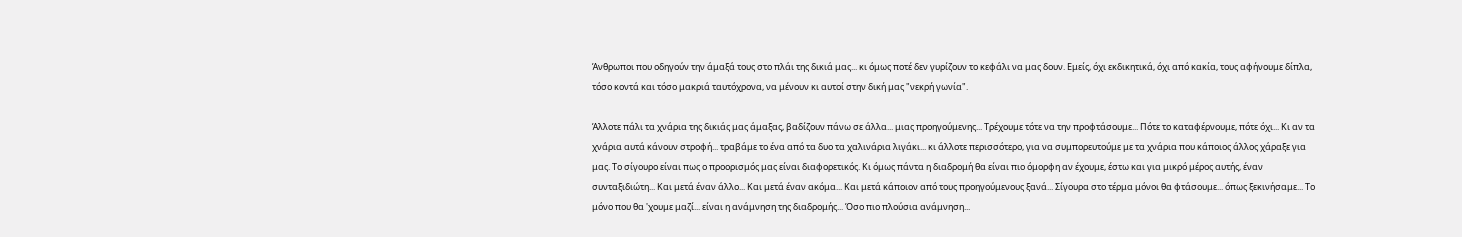Άνθρωποι που οδηγούν την άμαξά τους στο πλάι της δικιά μας... κι όμως ποτέ δεν γυρίζουν το κεφάλι να μας δουν. Εμείς, όχι εκδικητικά, όχι από κακία, τους αφήνουμε δίπλα, τόσο κοντά και τόσο μακριά ταυτόχρονα, να μένουν κι αυτοί στην δική μας "νεκρή γωνία".

Άλλοτε πάλι τα χνάρια της δικιάς μας άμαξας, βαδίζουν πάνω σε άλλα... μιας προηγούμενης... Τρέχουμε τότε να την προφτάσουμε... Πότε το καταφέρνουμε, πότε όχι... Κι αν τα χνάρια αυτά κάνουν στροφή... τραβάμε το ένα από τα δυο τα χαλινάρια λιγάκι... κι άλλοτε περισσότερο, για να συμπορευτούμε με τα χνάρια που κάποιος άλλος χάραξε για μας. Το σίγουρο είναι πως ο προορισμός μας είναι διαφορετικός. Κι όμως πάντα η διαδρομή θα είναι πιο όμορφη αν έχουμε, έστω και για μικρό μέρος αυτής, έναν συνταξιδιώτη... Και μετά έναν άλλο... Και μετά έναν ακόμα... Και μετά κάποιον από τους προηγούμενους ξανά... Σίγουρα στο τέρμα μόνοι θα φτάσουμε... όπως ξεκινήσαμε... Το μόνο που θα 'χουμε μαζί... είναι η ανάμνηση της διαδρομής... Όσο πιο πλούσια ανάμνηση...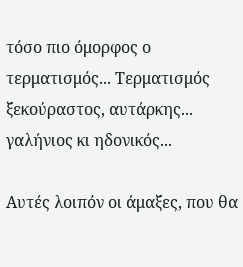τόσο πιο όμορφος ο τερματισμός... Τερματισμός ξεκούραστος, αυτάρκης... γαλήνιος κι ηδονικός...

Αυτές λοιπόν οι άμαξες, που θα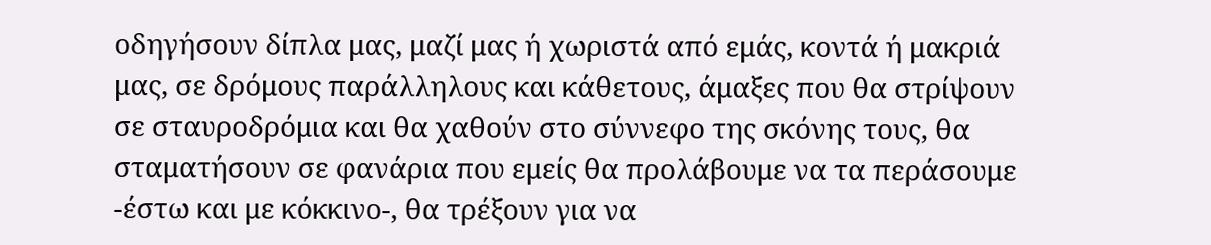οδηγήσουν δίπλα μας, μαζί μας ή χωριστά από εμάς, κοντά ή μακριά μας, σε δρόμους παράλληλους και κάθετους, άμαξες που θα στρίψουν σε σταυροδρόμια και θα χαθούν στο σύννεφο της σκόνης τους, θα σταματήσουν σε φανάρια που εμείς θα προλάβουμε να τα περάσουμε -έστω και με κόκκινο-, θα τρέξουν για να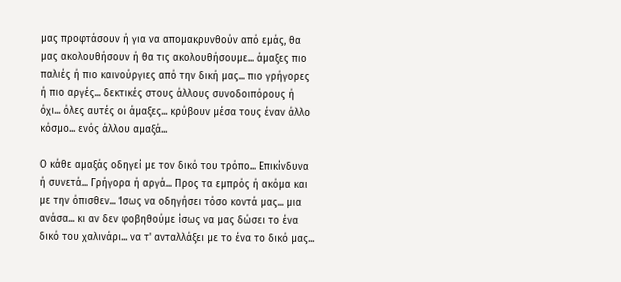μας προφτάσουν ή για να απομακρυνθούν από εμάς, θα μας ακολουθήσουν ή θα τις ακολουθήσουμε... άμαξες πιο παλιές ή πιο καινούργιες από την δική μας... πιο γρήγορες ή πιο αργές... δεκτικές στους άλλους συνοδοιπόρους ή όχι... όλες αυτές οι άμαξες... κρύβουν μέσα τους έναν άλλο κόσμο... ενός άλλου αμαξά...

Ο κάθε αμαξάς οδηγεί με τον δικό του τρόπο... Επικίνδυνα ή συνετά... Γρήγορα ή αργά... Προς τα εμπρός ή ακόμα και με την όπισθεν... Ίσως να οδηγήσει τόσο κοντά μας... μια ανάσα... κι αν δεν φοβηθούμε ίσως να μας δώσει το ένα δικό του χαλινάρι... να τ' ανταλλάξει με το ένα το δικό μας...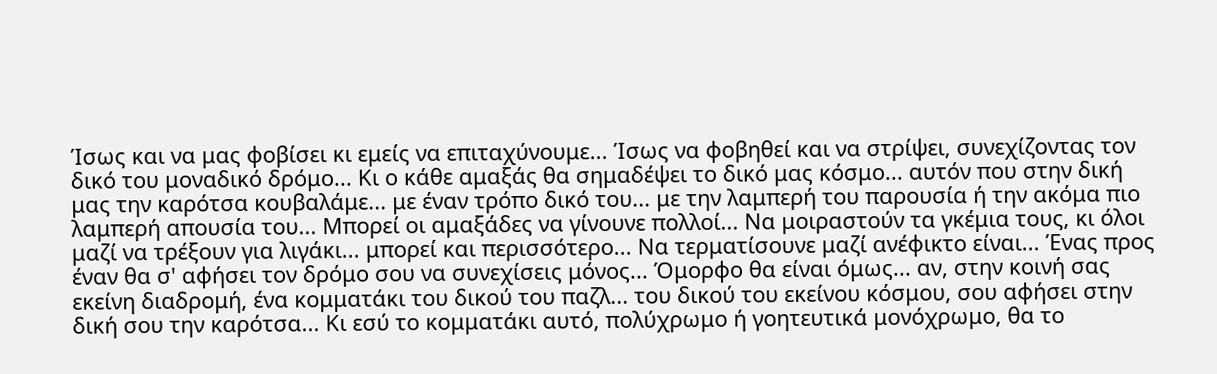Ίσως και να μας φοβίσει κι εμείς να επιταχύνουμε... Ίσως να φοβηθεί και να στρίψει, συνεχίζοντας τον δικό του μοναδικό δρόμο... Κι ο κάθε αμαξάς θα σημαδέψει το δικό μας κόσμο... αυτόν που στην δική μας την καρότσα κουβαλάμε... με έναν τρόπο δικό του... με την λαμπερή του παρουσία ή την ακόμα πιο λαμπερή απουσία του... Μπορεί οι αμαξάδες να γίνουνε πολλοί... Να μοιραστούν τα γκέμια τους, κι όλοι μαζί να τρέξουν για λιγάκι... μπορεί και περισσότερο... Να τερματίσουνε μαζί ανέφικτο είναι... Ένας προς έναν θα σ' αφήσει τον δρόμο σου να συνεχίσεις μόνος... Όμορφο θα είναι όμως... αν, στην κοινή σας εκείνη διαδρομή, ένα κομματάκι του δικού του παζλ... του δικού του εκείνου κόσμου, σου αφήσει στην δική σου την καρότσα... Κι εσύ το κομματάκι αυτό, πολύχρωμο ή γοητευτικά μονόχρωμο, θα το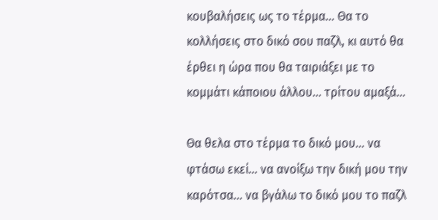κουβαλήσεις ως το τέρμα... Θα το κολλήσεις στο δικό σου παζλ, κι αυτό θα έρθει η ώρα που θα ταιριάξει με το κομμάτι κάποιου άλλου... τρίτου αμαξά...

Θα θελα στο τέρμα το δικό μου... να φτάσω εκεί... να ανοίξω την δική μου την καρότσα... να βγάλω το δικό μου το παζλ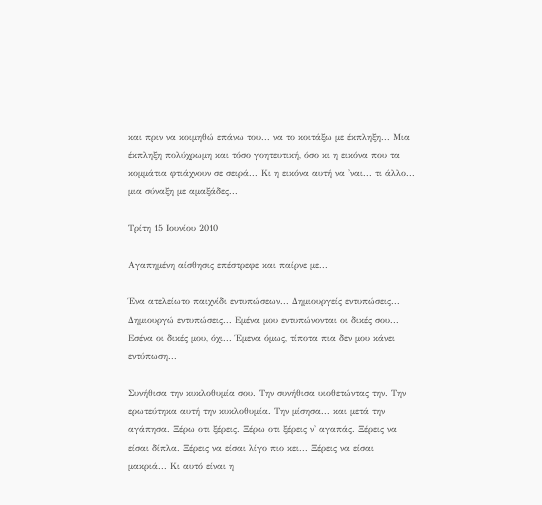και πριν να κοιμηθώ επάνω του... να το κοιτάξω με έκπληξη... Μια έκπληξη πολύχρωμη και τόσο γοητευτική, όσο κι η εικόνα που τα κομμάτια φτιάχνουν σε σειρά... Κι η εικόνα αυτή να 'ναι... τι άλλο... μια σύναξη με αμαξάδες...

Τρίτη 15 Ιουνίου 2010

Αγαπημένη αίσθησις επέστρεφε και παίρνε με...

Ένα ατελείωτο παιχνίδι εντυπώσεων... Δημιουργείς εντυπώσεις... Δημιουργώ εντυπώσεις... Εμένα μου εντυπώνονται οι δικές σου... Εσένα οι δικές μου, όχι... Έμενα όμως, τίποτα πια δεν μου κάνει εντύπωση...

Συνήθισα την κυκλοθυμία σου. Την συνήθισα υιοθετώντας την. Την ερωτεύτηκα αυτή την κυκλοθυμία. Την μίσησα... και μετά την αγάπησα. Ξέρω οτι ξέρεις. Ξέρω οτι ξέρεις ν' αγαπάς. Ξέρεις να είσαι δίπλα. Ξέρεις να είσαι λίγο πιο κει... Ξέρεις να είσαι μακριά... Κι αυτό είναι η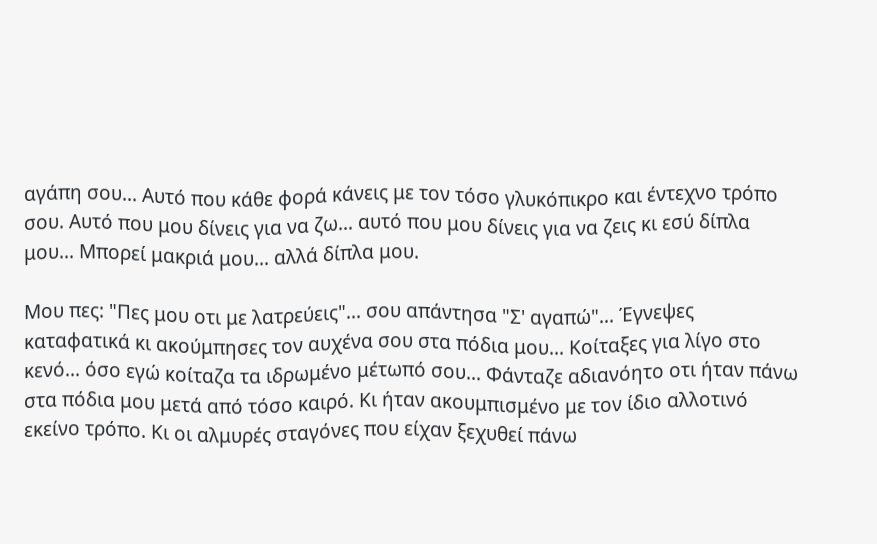αγάπη σου... Αυτό που κάθε φορά κάνεις με τον τόσο γλυκόπικρο και έντεχνο τρόπο σου. Αυτό που μου δίνεις για να ζω... αυτό που μου δίνεις για να ζεις κι εσύ δίπλα μου... Μπορεί μακριά μου... αλλά δίπλα μου.

Μου πες: "Πες μου οτι με λατρεύεις"... σου απάντησα "Σ' αγαπώ"... Έγνεψες καταφατικά κι ακούμπησες τον αυχένα σου στα πόδια μου... Κοίταξες για λίγο στο κενό... όσο εγώ κοίταζα τα ιδρωμένο μέτωπό σου... Φάνταζε αδιανόητο οτι ήταν πάνω στα πόδια μου μετά από τόσο καιρό. Κι ήταν ακουμπισμένο με τον ίδιο αλλοτινό εκείνο τρόπο. Κι οι αλμυρές σταγόνες που είχαν ξεχυθεί πάνω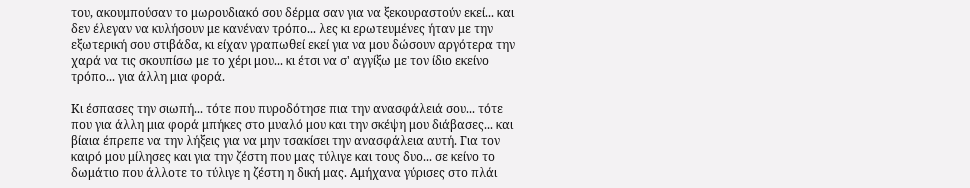του, ακουμπούσαν το μωρουδιακό σου δέρμα σαν για να ξεκουραστούν εκεί... και δεν έλεγαν να κυλήσουν με κανέναν τρόπο... λες κι ερωτευμένες ήταν με την εξωτερική σου στιβάδα, κι είχαν γραπωθεί εκεί για να μου δώσουν αργότερα την χαρά να τις σκουπίσω με το χέρι μου... κι έτσι να σ' αγγίξω με τον ίδιο εκείνο τρόπο... για άλλη μια φορά.

Κι έσπασες την σιωπή... τότε που πυροδότησε πια την ανασφάλειά σου... τότε που για άλλη μια φορά μπήκες στο μυαλό μου και την σκέψη μου διάβασες... και βίαια έπρεπε να την λήξεις για να μην τσακίσει την ανασφάλεια αυτή. Για τον καιρό μου μίλησες και για την ζέστη που μας τύλιγε και τους δυο... σε κείνο το δωμάτιο που άλλοτε το τύλιγε η ζέστη η δική μας. Αμήχανα γύρισες στο πλάι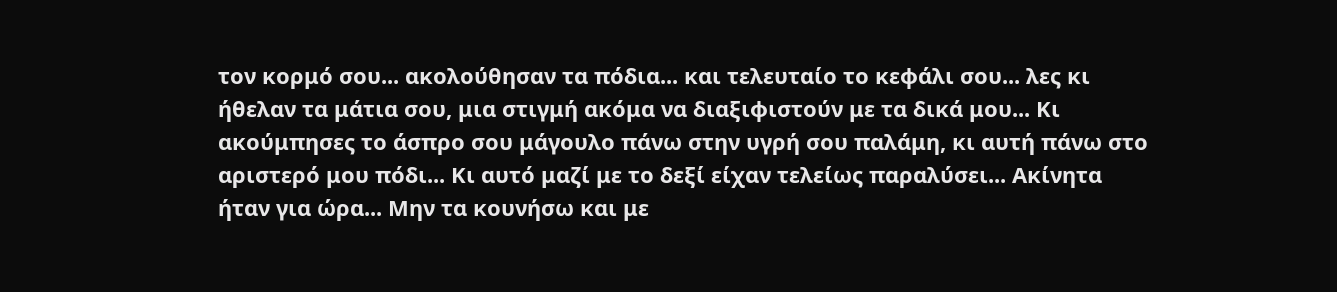τον κορμό σου... ακολούθησαν τα πόδια... και τελευταίο το κεφάλι σου... λες κι ήθελαν τα μάτια σου, μια στιγμή ακόμα να διαξιφιστούν με τα δικά μου... Κι ακούμπησες το άσπρο σου μάγουλο πάνω στην υγρή σου παλάμη, κι αυτή πάνω στο αριστερό μου πόδι... Κι αυτό μαζί με το δεξί είχαν τελείως παραλύσει... Ακίνητα ήταν για ώρα... Μην τα κουνήσω και με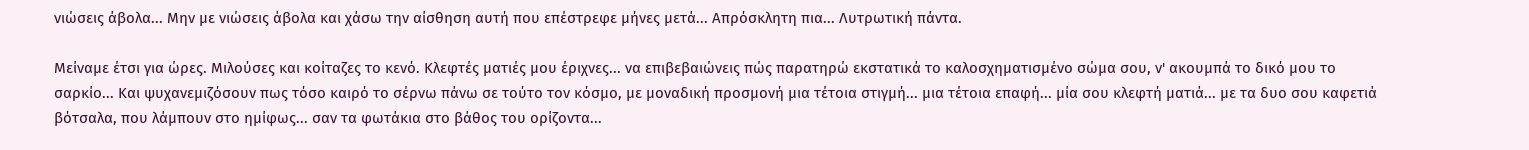νιώσεις άβολα... Μην με νιώσεις άβολα και χάσω την αίσθηση αυτή που επέστρεφε μήνες μετά... Απρόσκλητη πια... Λυτρωτική πάντα.

Μείναμε έτσι για ώρες. Μιλούσες και κοίταζες το κενό. Κλεφτές ματιές μου έριχνες... να επιβεβαιώνεις πώς παρατηρώ εκστατικά το καλοσχηματισμένο σώμα σου, ν' ακουμπά το δικό μου το σαρκίο... Και ψυχανεμιζόσουν πως τόσο καιρό το σέρνω πάνω σε τούτο τον κόσμο, με μοναδική προσμονή μια τέτοια στιγμή... μια τέτοια επαφή... μία σου κλεφτή ματιά... με τα δυο σου καφετιά βότσαλα, που λάμπουν στο ημίφως... σαν τα φωτάκια στο βάθος του ορίζοντα...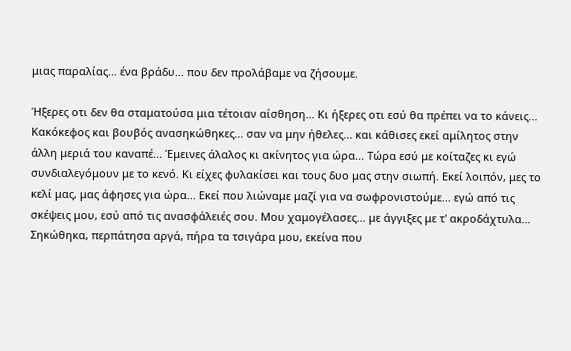μιας παραλίας... ένα βράδυ... που δεν προλάβαμε να ζήσουμε.

Ήξερες οτι δεν θα σταματούσα μια τέτοιαν αίσθηση... Κι ήξερες οτι εσύ θα πρέπει να το κάνεις... Κακόκεφος και βουβός ανασηκώθηκες... σαν να μην ήθελες... και κάθισες εκεί αμίλητος στην άλλη μεριά του καναπέ... Έμεινες άλαλος κι ακίνητος για ώρα... Τώρα εσύ με κοίταζες κι εγώ συνδιαλεγόμουν με το κενό. Κι είχες φυλακίσει και τους δυο μας στην σιωπή. Εκεί λοιπόν, μες το κελί μας, μας άφησες για ώρα... Εκεί που λιώναμε μαζί για να σωφρονιστούμε... εγώ από τις σκέψεις μου, εσύ από τις ανασφάλειές σου. Μου χαμογέλασες... με άγγιξες με τ' ακροδάχτυλα... Σηκώθηκα, περπάτησα αργά, πήρα τα τσιγάρα μου, εκείνα που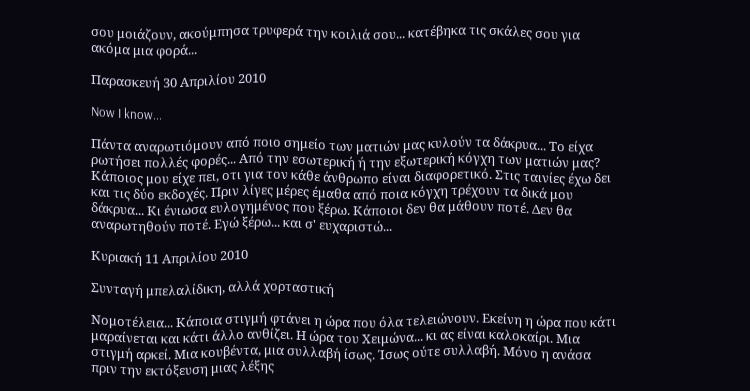σου μοιάζουν, ακούμπησα τρυφερά την κοιλιά σου... κατέβηκα τις σκάλες σου για ακόμα μια φορά...

Παρασκευή 30 Απριλίου 2010

Now I know...

Πάντα αναρωτιόμουν από ποιο σημείο των ματιών μας κυλούν τα δάκρυα... Το είχα ρωτήσει πολλές φορές... Από την εσωτερική ή την εξωτερική κόγχη των ματιών μας? Κάποιος μου είχε πει, οτι για τον κάθε άνθρωπο είναι διαφορετικό. Στις ταινίες έχω δει και τις δύο εκδοχές. Πριν λίγες μέρες έμαθα από ποια κόγχη τρέχουν τα δικά μου δάκρυα... Κι ένιωσα ευλογημένος που ξέρω. Κάποιοι δεν θα μάθουν ποτέ. Δεν θα αναρωτηθούν ποτέ. Εγώ ξέρω... και σ' ευχαριστώ...

Κυριακή 11 Απριλίου 2010

Συνταγή μπελαλίδικη, αλλά χορταστική

Νομοτέλεια... Κάποια στιγμή φτάνει η ώρα που όλα τελειώνουν. Εκείνη η ώρα που κάτι μαραίνεται και κάτι άλλο ανθίζει. Η ώρα του Χειμώνα... κι ας είναι καλοκαίρι. Μια στιγμή αρκεί. Μια κουβέντα, μια συλλαβή ίσως. Ίσως ούτε συλλαβή. Μόνο η ανάσα πριν την εκτόξευση μιας λέξης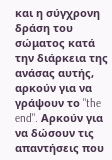και η σύγχρονη δράση του σώματος κατά την διάρκεια της ανάσας αυτής, αρκούν για να γράψουν το "the end". Αρκούν για να δώσουν τις απαντήσεις που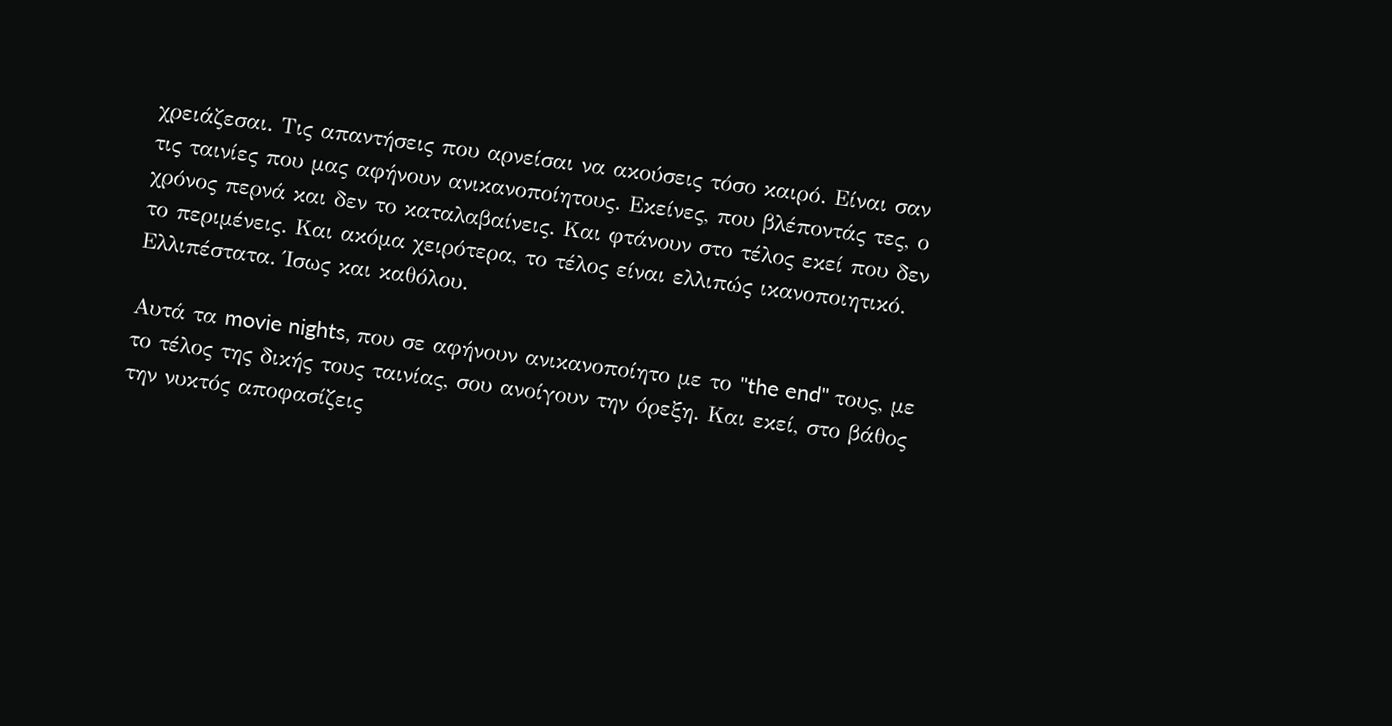χρειάζεσαι. Τις απαντήσεις που αρνείσαι να ακούσεις τόσο καιρό. Είναι σαν τις ταινίες που μας αφήνουν ανικανοποίητους. Εκείνες, που βλέποντάς τες, ο χρόνος περνά και δεν το καταλαβαίνεις. Και φτάνουν στο τέλος εκεί που δεν το περιμένεις. Και ακόμα χειρότερα, το τέλος είναι ελλιπώς ικανοποιητικό. Ελλιπέστατα. Ίσως και καθόλου.

Αυτά τα movie nights, που σε αφήνουν ανικανοποίητο με το "the end" τους, με το τέλος της δικής τους ταινίας, σου ανοίγουν την όρεξη. Και εκεί, στο βάθος την νυκτός αποφασίζεις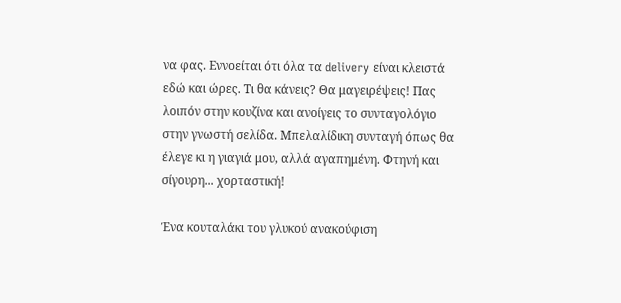να φας. Εννοείται ότι όλα τα delivery είναι κλειστά εδώ και ώρες. Τι θα κάνεις? Θα μαγειρέψεις! Πας λοιπόν στην κουζίνα και ανοίγεις το συνταγολόγιο στην γνωστή σελίδα. Μπελαλίδικη συνταγή όπως θα έλεγε κι η γιαγιά μου, αλλά αγαπημένη. Φτηνή και σίγουρη... χορταστική!

Ένα κουταλάκι του γλυκού ανακούφιση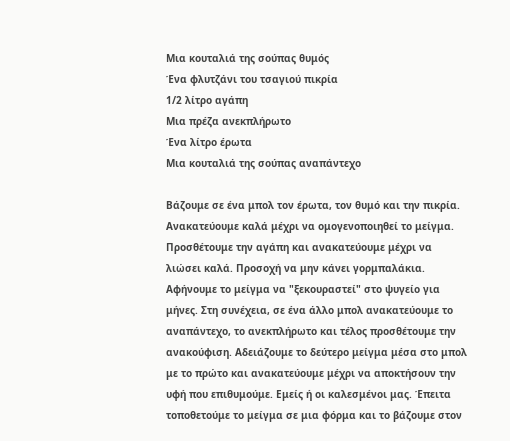Μια κουταλιά της σούπας θυμός
Ένα φλυτζάνι του τσαγιού πικρία
1/2 λίτρο αγάπη
Μια πρέζα ανεκπλήρωτο
Ένα λίτρο έρωτα
Μια κουταλιά της σούπας αναπάντεχο

Βάζουμε σε ένα μπολ τον έρωτα, τον θυμό και την πικρία. Ανακατεύουμε καλά μέχρι να ομογενοποιηθεί το μείγμα. Προσθέτουμε την αγάπη και ανακατεύουμε μέχρι να λιώσει καλά. Προσοχή να μην κάνει γορμπαλάκια. Αφήνουμε το μείγμα να "ξεκουραστεί" στο ψυγείο για μήνες. Στη συνέχεια, σε ένα άλλο μπολ ανακατεύουμε το αναπάντεχο, το ανεκπλήρωτο και τέλος προσθέτουμε την ανακούφιση. Αδειάζουμε το δεύτερο μείγμα μέσα στο μπολ με το πρώτο και ανακατεύουμε μέχρι να αποκτήσουν την υφή που επιθυμούμε. Εμείς ή οι καλεσμένοι μας. Έπειτα τοποθετούμε το μείγμα σε μια φόρμα και το βάζουμε στον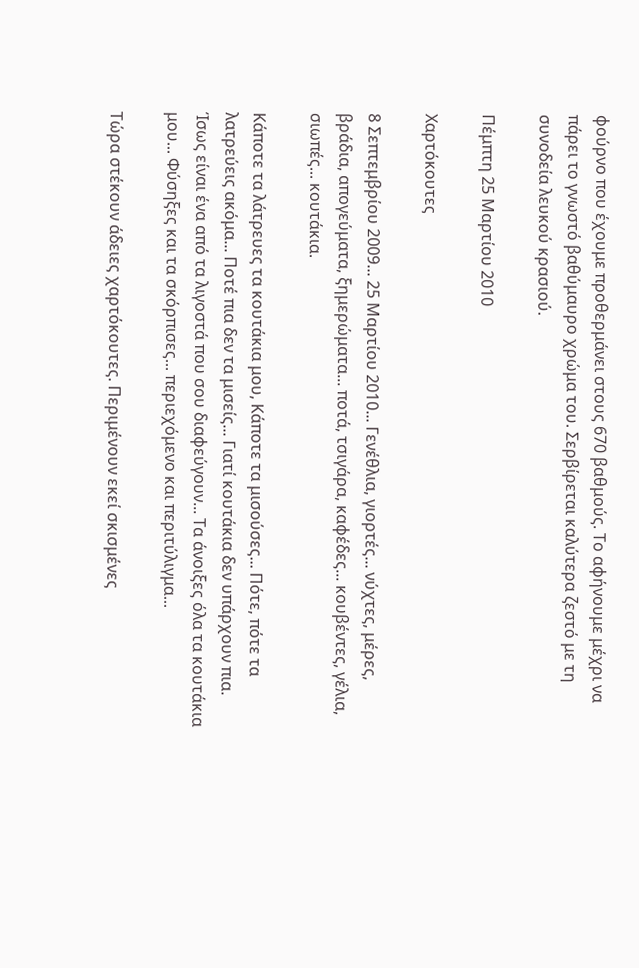φούρνο που έχουμε προθερμάνει στους 670 βαθμούς. Το αφήνουμε μέχρι να πάρει το γνωστό βαθύμαυρο χρώμα του. Σερβίρεται καλύτερα ζεστό με τη συνοδεία λευκού κρασιού.

Πέμπτη 25 Μαρτίου 2010

Χαρτόκουτες

8 Σεπτεμβρίου 2009... 25 Μαρτίου 2010... Γενέθλια, γιορτές... νύχτες, μέρες, βράδια, απογεύματα, ξημερώματα... ποτά, τσιγάρα, καφέδες... κουβέντες, γέλια, σιωπές... κουτάκια.

Κάποτε τα λάτρευες τα κουτάκια μου, Κάποτε τα μισούσες... Πότε, πότε τα λατρεύεις ακόμα... Ποτέ πια δεν τα μισείς... Γιατί κουτάκια δεν υπάρχουν πια. Ίσως είναι ένα από τα λιγοστά που σου διαφεύγουν... Τα άνοιξες όλα τα κουτάκια μου... Φύσηξες και τα σκόρπισες... περιεχόμενο και περιτύλιγμα...

Τώρα στέκουν άδειες χαρτόκουτες. Περιμένουν εκεί σκισμένες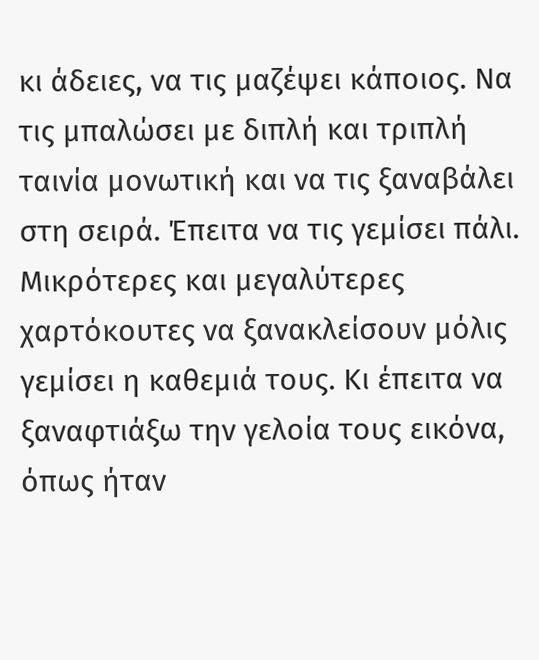κι άδειες, να τις μαζέψει κάποιος. Να τις μπαλώσει με διπλή και τριπλή ταινία μονωτική και να τις ξαναβάλει στη σειρά. Έπειτα να τις γεμίσει πάλι. Μικρότερες και μεγαλύτερες χαρτόκουτες να ξανακλείσουν μόλις γεμίσει η καθεμιά τους. Κι έπειτα να ξαναφτιάξω την γελοία τους εικόνα, όπως ήταν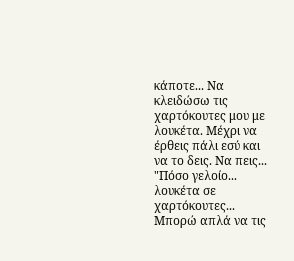κάποτε... Να κλειδώσω τις χαρτόκουτες μου με λουκέτα. Μέχρι να έρθεις πάλι εσύ και να το δεις. Να πεις... "Πόσο γελοίο... λουκέτα σε χαρτόκουτες... Μπορώ απλά να τις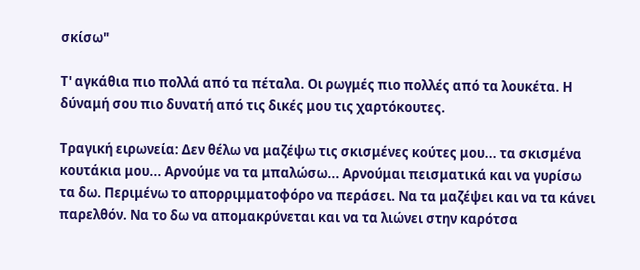σκίσω"

Τ' αγκάθια πιο πολλά από τα πέταλα. Οι ρωγμές πιο πολλές από τα λουκέτα. Η δύναμή σου πιο δυνατή από τις δικές μου τις χαρτόκουτες.

Τραγική ειρωνεία: Δεν θέλω να μαζέψω τις σκισμένες κούτες μου... τα σκισμένα κουτάκια μου... Αρνούμε να τα μπαλώσω... Αρνούμαι πεισματικά και να γυρίσω τα δω. Περιμένω το απορριμματοφόρο να περάσει. Να τα μαζέψει και να τα κάνει παρελθόν. Να το δω να απομακρύνεται και να τα λιώνει στην καρότσα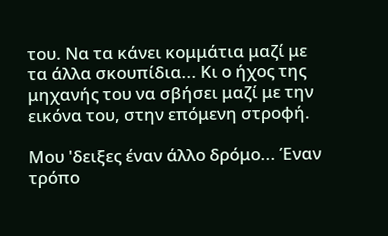του. Να τα κάνει κομμάτια μαζί με τα άλλα σκουπίδια... Κι ο ήχος της μηχανής του να σβήσει μαζί με την εικόνα του, στην επόμενη στροφή.

Μου 'δειξες έναν άλλο δρόμο... Έναν τρόπο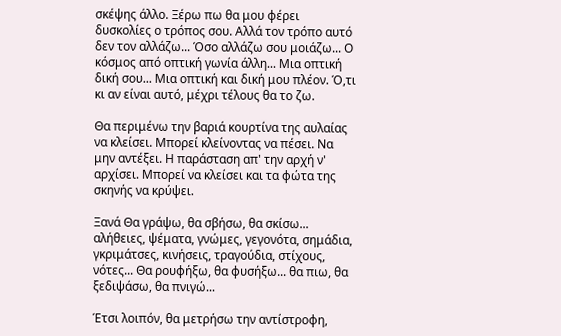σκέψης άλλο. Ξέρω πω θα μου φέρει δυσκολίες ο τρόπος σου. Αλλά τον τρόπο αυτό δεν τον αλλάζω... Όσο αλλάζω σου μοιάζω... Ο κόσμος από οπτική γωνία άλλη... Μια οπτική δική σου... Μια οπτική και δική μου πλέον. Ό,τι κι αν είναι αυτό, μέχρι τέλους θα το ζω.

Θα περιμένω την βαριά κουρτίνα της αυλαίας να κλείσει. Μπορεί κλείνοντας να πέσει. Να μην αντέξει. Η παράσταση απ' την αρχή ν' αρχίσει. Μπορεί να κλείσει και τα φώτα της σκηνής να κρύψει.

Ξανά Θα γράψω, θα σβήσω, θα σκίσω... αλήθειες, ψέματα, γνώμες, γεγονότα, σημάδια, γκριμάτσες, κινήσεις, τραγούδια, στίχους, νότες... Θα ρουφήξω, θα φυσήξω... θα πιω, θα ξεδιψάσω, θα πνιγώ...

Έτσι λοιπόν, θα μετρήσω την αντίστροφη,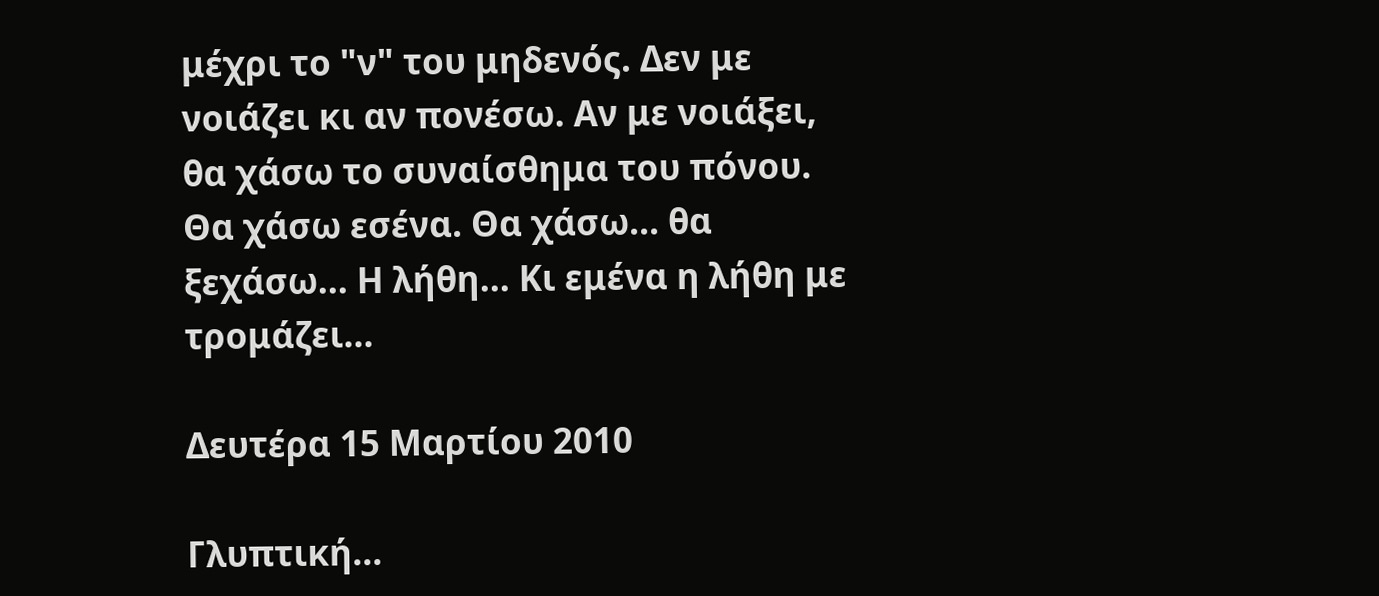μέχρι το "ν" του μηδενός. Δεν με νοιάζει κι αν πονέσω. Αν με νοιάξει, θα χάσω το συναίσθημα του πόνου. Θα χάσω εσένα. Θα χάσω... θα ξεχάσω... Η λήθη... Κι εμένα η λήθη με τρομάζει...

Δευτέρα 15 Μαρτίου 2010

Γλυπτική...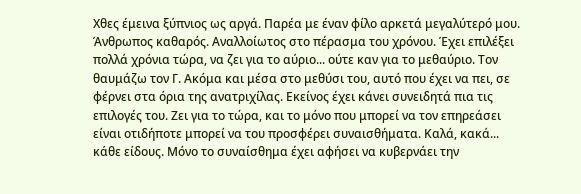Χθες έμεινα ξύπνιος ως αργά. Παρέα με έναν φίλο αρκετά μεγαλύτερό μου. Άνθρωπος καθαρός. Αναλλοίωτος στο πέρασμα του χρόνου. Έχει επιλέξει πολλά χρόνια τώρα, να ζει για το αύριο... ούτε καν για το μεθαύριο. Τον θαυμάζω τον Γ. Ακόμα και μέσα στο μεθύσι του, αυτό που έχει να πει, σε φέρνει στα όρια της ανατριχίλας. Εκείνος έχει κάνει συνειδητά πια τις επιλογές του. Ζει για το τώρα, και το μόνο που μπορεί να τον επηρεάσει είναι οτιδήποτε μπορεί να του προσφέρει συναισθήματα. Καλά, κακά... κάθε είδους. Μόνο το συναίσθημα έχει αφήσει να κυβερνάει την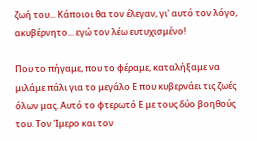ζωή του... Κάποιοι θα τον έλεγαν, γι' αυτό τον λόγο, ακυβέρνητο... εγώ τον λέω ευτυχισμένο!

Που το πήγαμε, που το φέραμε, καταλήξαμε να μιλάμε πάλι για το μεγάλο Ε που κυβερνάει τις ζωές όλων μας. Αυτό το φτερωτό Ε με τους δύο βοηθούς του. Τον Ίμερο και τον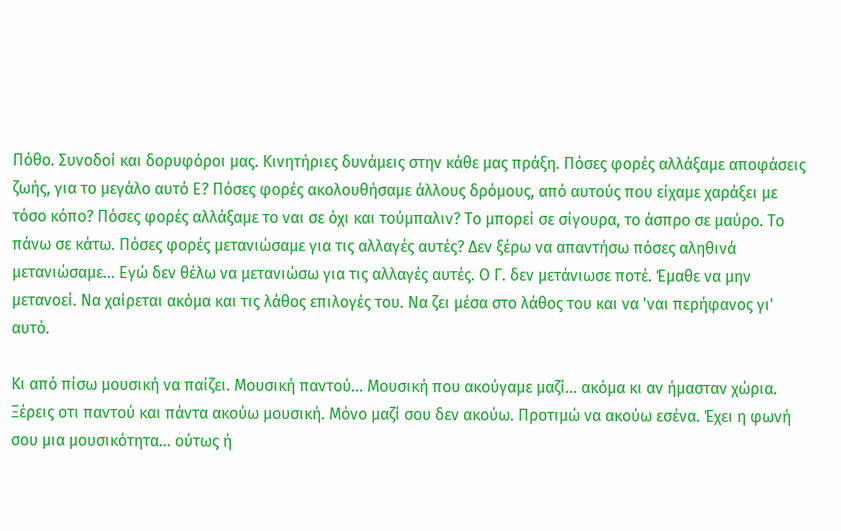Πόθο. Συνοδοί και δορυφόροι μας. Κινητήριες δυνάμεις στην κάθε μας πράξη. Πόσες φορές αλλάξαμε αποφάσεις ζωής, για το μεγάλο αυτό Ε? Πόσες φορές ακολουθήσαμε άλλους δρόμους, από αυτούς που είχαμε χαράξει με τόσο κόπο? Πόσες φορές αλλάξαμε το ναι σε όχι και τούμπαλιν? Το μπορεί σε σίγουρα, το άσπρο σε μαύρο. Το πάνω σε κάτω. Πόσες φορές μετανιώσαμε για τις αλλαγές αυτές? Δεν ξέρω να απαντήσω πόσες αληθινά μετανιώσαμε... Εγώ δεν θέλω να μετανιώσω για τις αλλαγές αυτές. Ο Γ. δεν μετάνιωσε ποτέ. Έμαθε να μην μετανοεί. Να χαίρεται ακόμα και τις λάθος επιλογές του. Να ζει μέσα στο λάθος του και να 'ναι περήφανος γι' αυτό.

Κι από πίσω μουσική να παίζει. Μουσική παντού... Μουσική που ακούγαμε μαζί... ακόμα κι αν ήμασταν χώρια. Ξέρεις οτι παντού και πάντα ακούω μουσική. Μόνο μαζί σου δεν ακούω. Προτιμώ να ακούω εσένα. Έχει η φωνή σου μια μουσικότητα... ούτως ή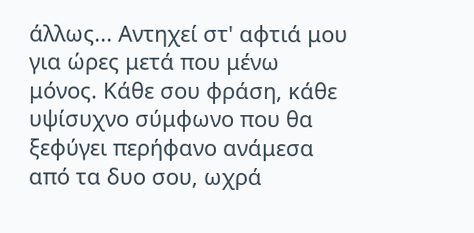άλλως... Αντηχεί στ' αφτιά μου για ώρες μετά που μένω μόνος. Κάθε σου φράση, κάθε υψίσυχνο σύμφωνο που θα ξεφύγει περήφανο ανάμεσα από τα δυο σου, ωχρά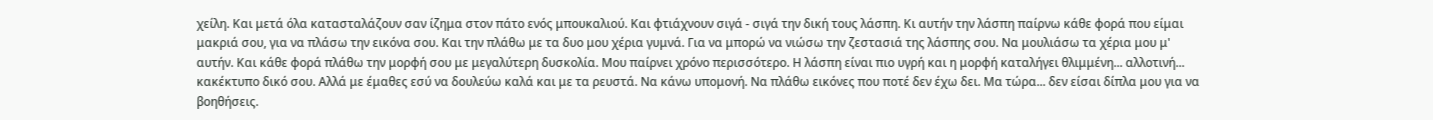χείλη. Και μετά όλα κατασταλάζουν σαν ίζημα στον πάτο ενός μπουκαλιού. Και φτιάχνουν σιγά - σιγά την δική τους λάσπη. Κι αυτήν την λάσπη παίρνω κάθε φορά που είμαι μακριά σου, για να πλάσω την εικόνα σου. Και την πλάθω με τα δυο μου χέρια γυμνά. Για να μπορώ να νιώσω την ζεστασιά της λάσπης σου. Να μουλιάσω τα χέρια μου μ' αυτήν. Και κάθε φορά πλάθω την μορφή σου με μεγαλύτερη δυσκολία. Μου παίρνει χρόνο περισσότερο. Η λάσπη είναι πιο υγρή και η μορφή καταλήγει θλιμμένη... αλλοτινή... κακέκτυπο δικό σου. Αλλά με έμαθες εσύ να δουλεύω καλά και με τα ρευστά. Να κάνω υπομονή. Να πλάθω εικόνες που ποτέ δεν έχω δει. Μα τώρα... δεν είσαι δίπλα μου για να βοηθήσεις.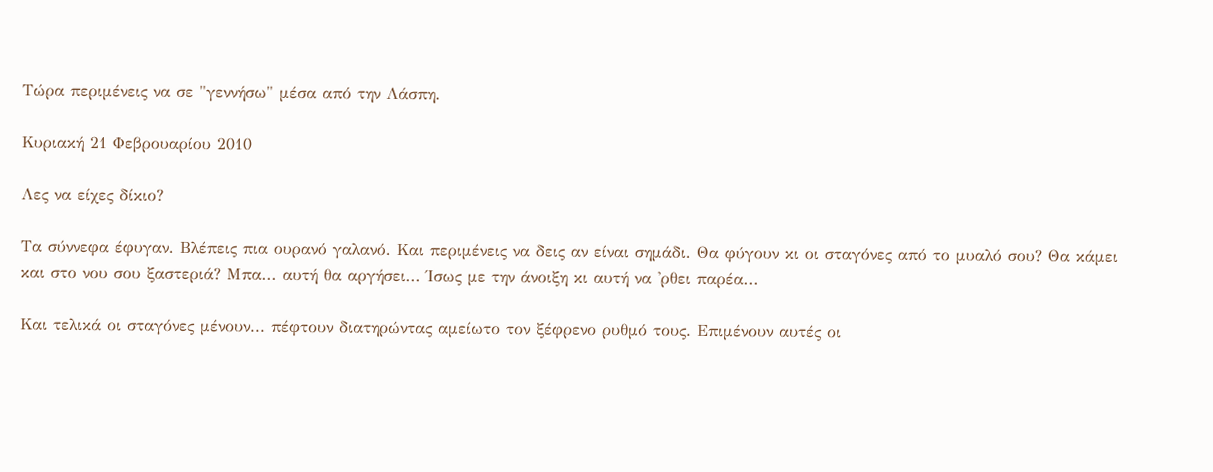Τώρα περιμένεις να σε "γεννήσω" μέσα από την Λάσπη.

Κυριακή 21 Φεβρουαρίου 2010

Λες να είχες δίκιο?

Τα σύννεφα έφυγαν. Βλέπεις πια ουρανό γαλανό. Και περιμένεις να δεις αν είναι σημάδι. Θα φύγουν κι οι σταγόνες από το μυαλό σου? Θα κάμει και στο νου σου ξαστεριά? Μπα... αυτή θα αργήσει... Ίσως με την άνοιξη κι αυτή να 'ρθει παρέα...

Και τελικά οι σταγόνες μένουν... πέφτουν διατηρώντας αμείωτο τον ξέφρενο ρυθμό τους. Επιμένουν αυτές οι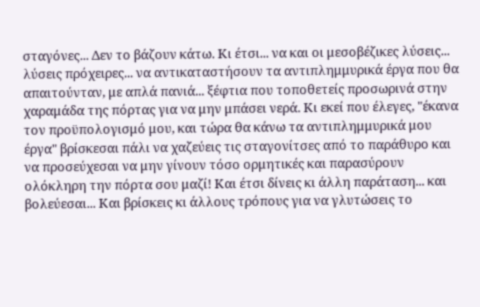σταγόνες... Δεν το βάζουν κάτω. Κι έτσι... να και οι μεσοβέζικες λύσεις... λύσεις πρόχειρες... να αντικαταστήσουν τα αντιπλημμυρικά έργα που θα απαιτούνταν, με απλά πανιά... ξέφτια που τοποθετείς προσωρινά στην χαραμάδα της πόρτας για να μην μπάσει νερά. Κι εκεί που έλεγες, "έκανα τον προϋπολογισμό μου, και τώρα θα κάνω τα αντιπλημμυρικά μου έργα" βρίσκεσαι πάλι να χαζεύεις τις σταγονίτσες από το παράθυρο και να προσεύχεσαι να μην γίνουν τόσο ορμητικές και παρασύρουν ολόκληρη την πόρτα σου μαζί! Και έτσι δίνεις κι άλλη παράταση... και βολεύεσαι... Και βρίσκεις κι άλλους τρόπους για να γλυτώσεις το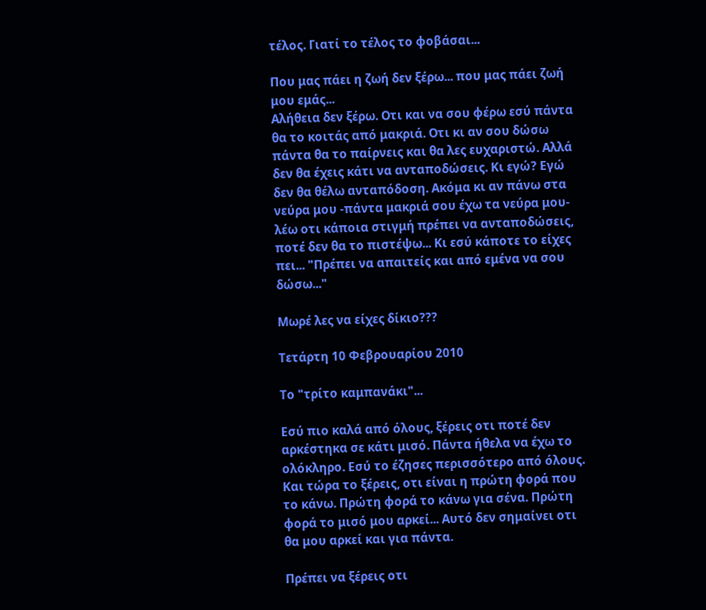τέλος. Γιατί το τέλος το φοβάσαι...

Που μας πάει η ζωή δεν ξέρω... που μας πάει ζωή μου εμάς...
Αλήθεια δεν ξέρω. Οτι και να σου φέρω εσύ πάντα θα το κοιτάς από μακριά. Οτι κι αν σου δώσω πάντα θα το παίρνεις και θα λες ευχαριστώ. Αλλά δεν θα έχεις κάτι να ανταποδώσεις. Κι εγώ? Εγώ δεν θα θέλω ανταπόδοση. Ακόμα κι αν πάνω στα νεύρα μου -πάντα μακριά σου έχω τα νεύρα μου- λέω οτι κάποια στιγμή πρέπει να ανταποδώσεις, ποτέ δεν θα το πιστέψω... Κι εσύ κάποτε το είχες πει... "Πρέπει να απαιτείς και από εμένα να σου δώσω..."

Μωρέ λες να είχες δίκιο???

Τετάρτη 10 Φεβρουαρίου 2010

Το "τρίτο καμπανάκι"...

Εσύ πιο καλά από όλους, ξέρεις οτι ποτέ δεν αρκέστηκα σε κάτι μισό. Πάντα ήθελα να έχω το ολόκληρο. Εσύ το έζησες περισσότερο από όλους. Και τώρα το ξέρεις, οτι είναι η πρώτη φορά που το κάνω. Πρώτη φορά το κάνω για σένα. Πρώτη φορά το μισό μου αρκεί... Αυτό δεν σημαίνει οτι θα μου αρκεί και για πάντα.

Πρέπει να ξέρεις οτι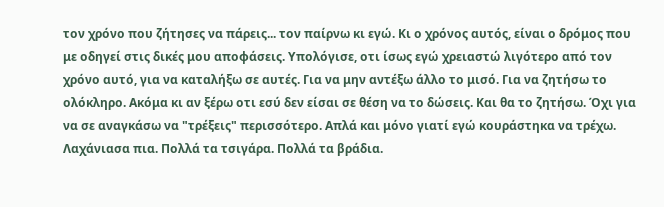τον χρόνο που ζήτησες να πάρεις... τον παίρνω κι εγώ. Κι ο χρόνος αυτός, είναι ο δρόμος που με οδηγεί στις δικές μου αποφάσεις. Υπολόγισε, οτι ίσως εγώ χρειαστώ λιγότερο από τον χρόνο αυτό, για να καταλήξω σε αυτές. Για να μην αντέξω άλλο το μισό. Για να ζητήσω το ολόκληρο. Ακόμα κι αν ξέρω οτι εσύ δεν είσαι σε θέση να το δώσεις. Και θα το ζητήσω. Όχι για να σε αναγκάσω να "τρέξεις" περισσότερο. Απλά και μόνο γιατί εγώ κουράστηκα να τρέχω. Λαχάνιασα πια. Πολλά τα τσιγάρα. Πολλά τα βράδια.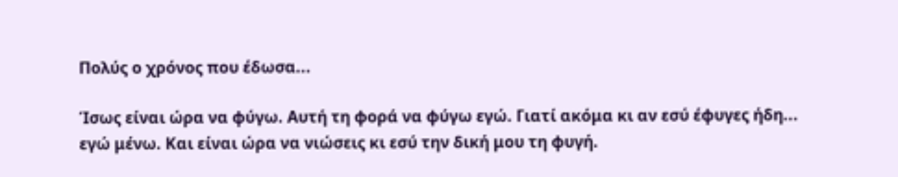Πολύς ο χρόνος που έδωσα...

Ίσως είναι ώρα να φύγω. Αυτή τη φορά να φύγω εγώ. Γιατί ακόμα κι αν εσύ έφυγες ήδη... εγώ μένω. Και είναι ώρα να νιώσεις κι εσύ την δική μου τη φυγή.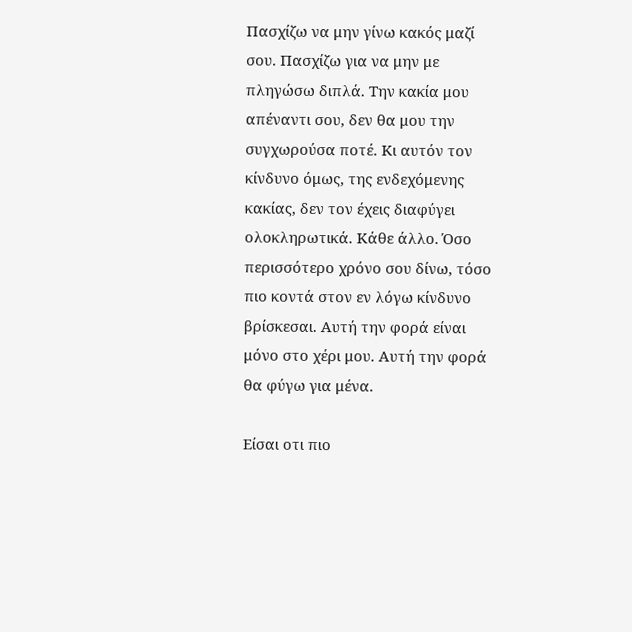Πασχίζω να μην γίνω κακός μαζί σου. Πασχίζω για να μην με πληγώσω διπλά. Την κακία μου απέναντι σου, δεν θα μου την συγχωρούσα ποτέ. Κι αυτόν τον κίνδυνο όμως, της ενδεχόμενης κακίας, δεν τον έχεις διαφύγει ολοκληρωτικά. Κάθε άλλο. Όσο περισσότερο χρόνο σου δίνω, τόσο πιο κοντά στον εν λόγω κίνδυνο βρίσκεσαι. Αυτή την φορά είναι μόνο στο χέρι μου. Αυτή την φορά θα φύγω για μένα.

Είσαι οτι πιο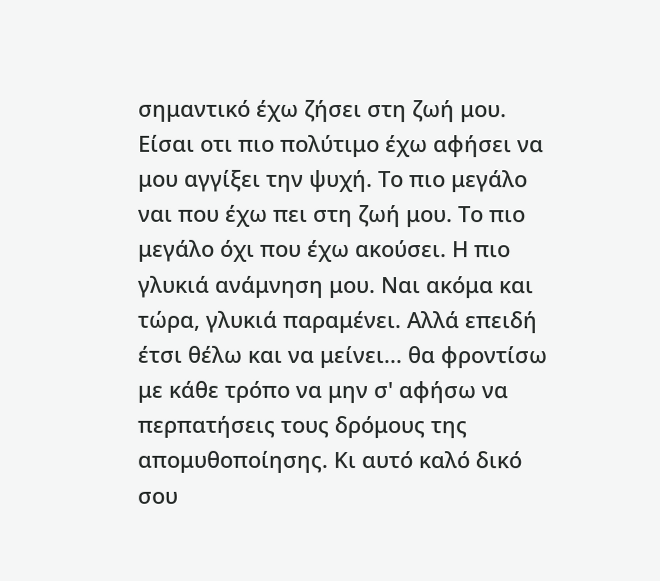σημαντικό έχω ζήσει στη ζωή μου. Είσαι οτι πιο πολύτιμο έχω αφήσει να μου αγγίξει την ψυχή. Το πιο μεγάλο ναι που έχω πει στη ζωή μου. Το πιο μεγάλο όχι που έχω ακούσει. Η πιο γλυκιά ανάμνηση μου. Ναι ακόμα και τώρα, γλυκιά παραμένει. Αλλά επειδή έτσι θέλω και να μείνει... θα φροντίσω με κάθε τρόπο να μην σ' αφήσω να περπατήσεις τους δρόμους της απομυθοποίησης. Κι αυτό καλό δικό σου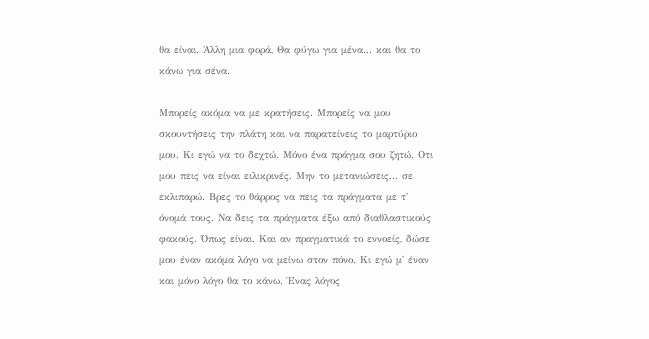θα είναι. Άλλη μια φορά, Θα φύγω για μένα... και θα το κάνω για σένα.

Μπορείς ακόμα να με κρατήσεις. Μπορείς να μου σκουντήσεις την πλάτη και να παρατείνεις το μαρτύριο μου. Κι εγώ να το δεχτώ. Μόνο ένα πράγμα σου ζητώ. Οτι μου πεις να είναι ειλικρινές. Μην το μετανιώσεις... σε εκλιπαρώ. Βρες το θάρρος να πεις τα πράγματα με τ' όνομά τους. Να δεις τα πράγματα έξω από διαθλαστικούς φακούς. Όπως είναι. Και αν πραγματικά το εννοείς, δώσε μου έναν ακόμα λόγο να μείνω στον πόνο. Κι εγώ μ' έναν και μόνο λόγο θα το κάνω. Ένας λόγος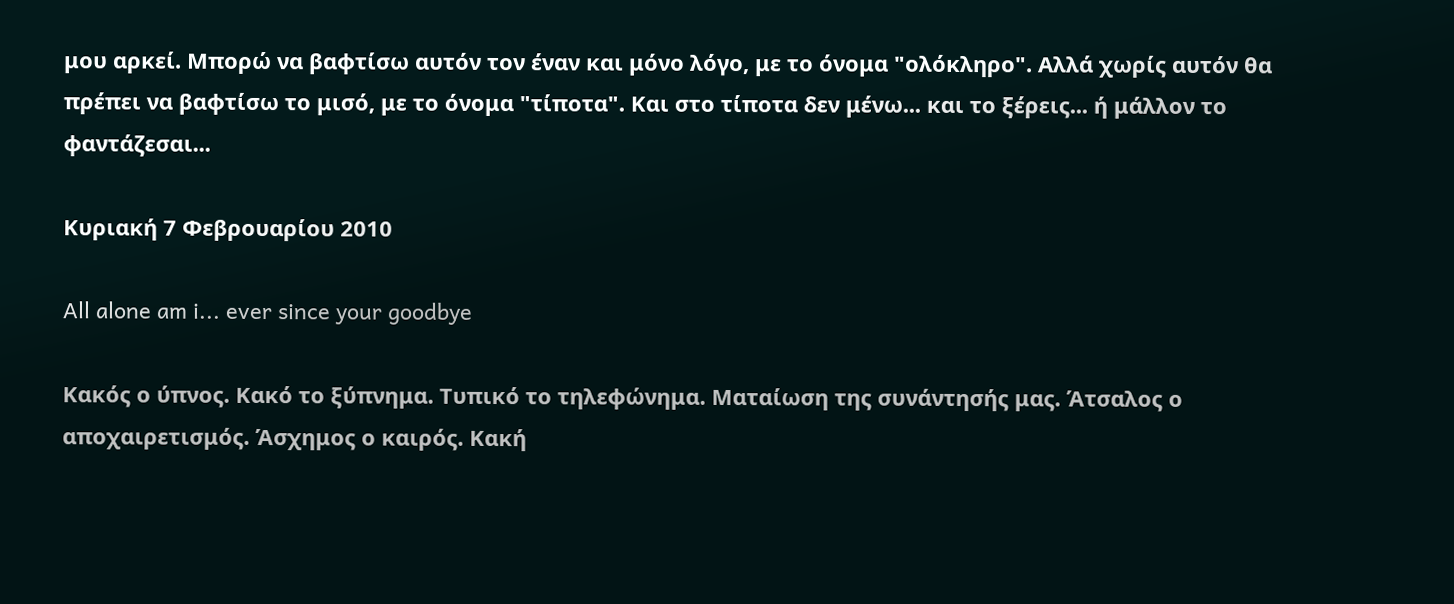μου αρκεί. Μπορώ να βαφτίσω αυτόν τον έναν και μόνο λόγο, με το όνομα "ολόκληρο". Αλλά χωρίς αυτόν θα πρέπει να βαφτίσω το μισό, με το όνομα "τίποτα". Και στο τίποτα δεν μένω... και το ξέρεις... ή μάλλον το φαντάζεσαι...

Κυριακή 7 Φεβρουαρίου 2010

All alone am i... ever since your goodbye

Κακός ο ύπνος. Κακό το ξύπνημα. Τυπικό το τηλεφώνημα. Ματαίωση της συνάντησής μας. Άτσαλος ο αποχαιρετισμός. Άσχημος ο καιρός. Κακή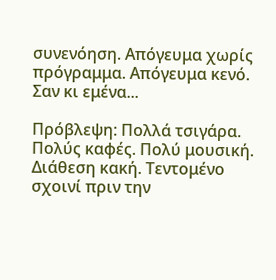συνενόηση. Απόγευμα χωρίς πρόγραμμα. Απόγευμα κενό. Σαν κι εμένα...

Πρόβλεψη: Πολλά τσιγάρα. Πολύς καφές. Πολύ μουσική. Διάθεση κακή. Τεντομένο σχοινί πριν την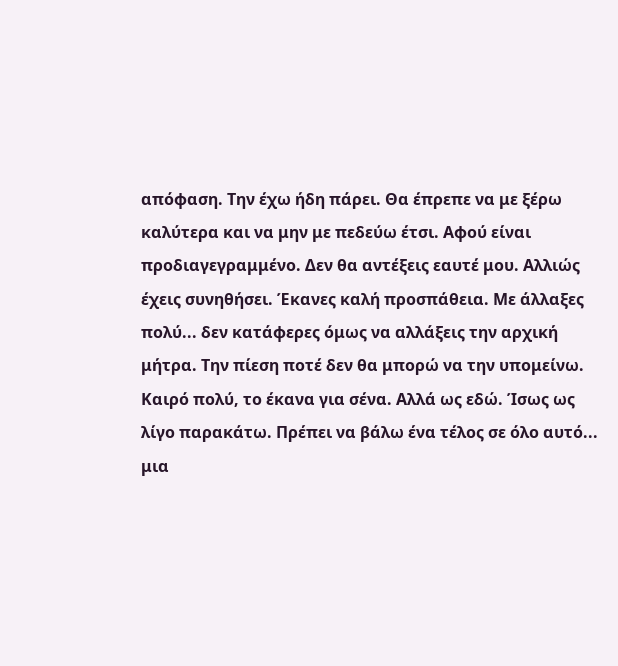απόφαση. Την έχω ήδη πάρει. Θα έπρεπε να με ξέρω καλύτερα και να μην με πεδεύω έτσι. Αφού είναι προδιαγεγραμμένο. Δεν θα αντέξεις εαυτέ μου. Αλλιώς έχεις συνηθήσει. Έκανες καλή προσπάθεια. Με άλλαξες πολύ... δεν κατάφερες όμως να αλλάξεις την αρχική μήτρα. Την πίεση ποτέ δεν θα μπορώ να την υπομείνω. Καιρό πολύ, το έκανα για σένα. Αλλά ως εδώ. Ίσως ως λίγο παρακάτω. Πρέπει να βάλω ένα τέλος σε όλο αυτό... μια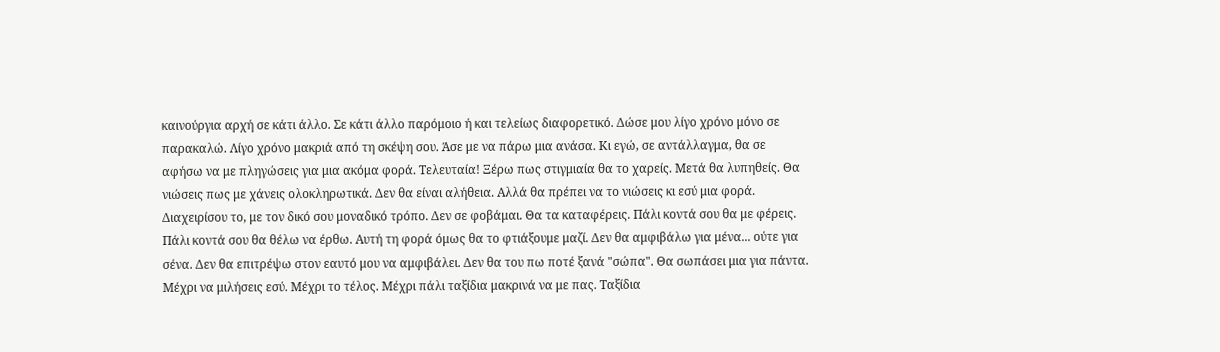καινούργια αρχή σε κάτι άλλο. Σε κάτι άλλο παρόμοιο ή και τελείως διαφορετικό. Δώσε μου λίγο χρόνο μόνο σε παρακαλώ. Λίγο χρόνο μακριά από τη σκέψη σου. Άσε με να πάρω μια ανάσα. Κι εγώ, σε αντάλλαγμα, θα σε αφήσω να με πληγώσεις για μια ακόμα φορά. Τελευταία! Ξέρω πως στιγμιαία θα το χαρείς. Μετά θα λυπηθείς. Θα νιώσεις πως με χάνεις ολοκληρωτικά. Δεν θα είναι αλήθεια. Αλλά θα πρέπει να το νιώσεις κι εσύ μια φορά. Διαχειρίσου το, με τον δικό σου μοναδικό τρόπο. Δεν σε φοβάμαι. Θα τα καταφέρεις. Πάλι κοντά σου θα με φέρεις. Πάλι κοντά σου θα θέλω να έρθω. Αυτή τη φορά όμως θα το φτιάξουμε μαζί. Δεν θα αμφιβάλω για μένα... ούτε για σένα. Δεν θα επιτρέψω στον εαυτό μου να αμφιβάλει. Δεν θα του πω ποτέ ξανά "σώπα". Θα σωπάσει μια για πάντα. Μέχρι να μιλήσεις εσύ. Μέχρι το τέλος. Μέχρι πάλι ταξίδια μακρινά να με πας. Ταξίδια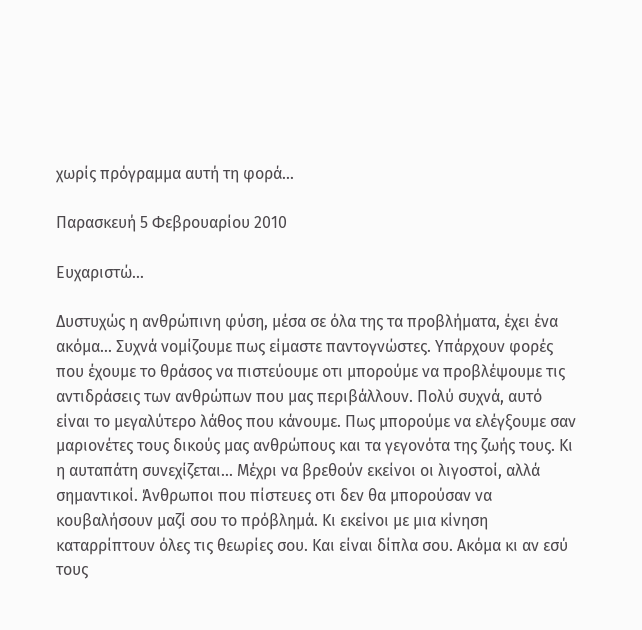χωρίς πρόγραμμα αυτή τη φορά...

Παρασκευή 5 Φεβρουαρίου 2010

Ευχαριστώ...

Δυστυχώς η ανθρώπινη φύση, μέσα σε όλα της τα προβλήματα, έχει ένα ακόμα... Συχνά νομίζουμε πως είμαστε παντογνώστες. Υπάρχουν φορές που έχουμε το θράσος να πιστεύουμε οτι μπορούμε να προβλέψουμε τις αντιδράσεις των ανθρώπων που μας περιβάλλουν. Πολύ συχνά, αυτό είναι το μεγαλύτερο λάθος που κάνουμε. Πως μπορούμε να ελέγξουμε σαν μαριονέτες τους δικούς μας ανθρώπους και τα γεγονότα της ζωής τους. Κι η αυταπάτη συνεχίζεται... Μέχρι να βρεθούν εκείνοι οι λιγοστοί, αλλά σημαντικοί. Άνθρωποι που πίστευες οτι δεν θα μπορούσαν να κουβαλήσουν μαζί σου το πρόβλημά. Κι εκείνοι με μια κίνηση καταρρίπτουν όλες τις θεωρίες σου. Και είναι δίπλα σου. Ακόμα κι αν εσύ τους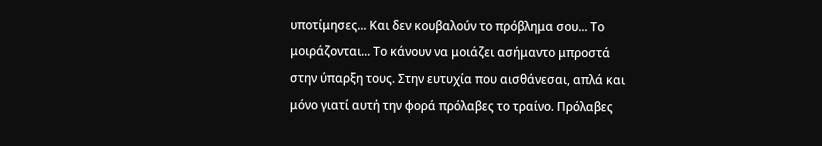υποτίμησες... Και δεν κουβαλούν το πρόβλημα σου... Το μοιράζονται... Το κάνουν να μοιάζει ασήμαντο μπροστά στην ύπαρξη τους. Στην ευτυχία που αισθάνεσαι, απλά και μόνο γιατί αυτή την φορά πρόλαβες το τραίνο. Πρόλαβες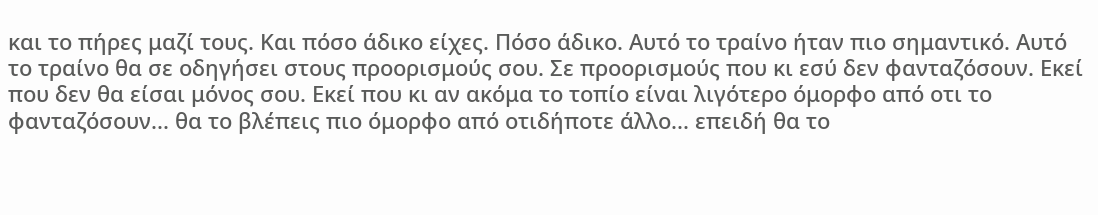και το πήρες μαζί τους. Και πόσο άδικο είχες. Πόσο άδικο. Αυτό το τραίνο ήταν πιο σημαντικό. Αυτό το τραίνο θα σε οδηγήσει στους προορισμούς σου. Σε προορισμούς που κι εσύ δεν φανταζόσουν. Εκεί που δεν θα είσαι μόνος σου. Εκεί που κι αν ακόμα το τοπίο είναι λιγότερο όμορφο από οτι το φανταζόσουν... θα το βλέπεις πιο όμορφο από οτιδήποτε άλλο... επειδή θα το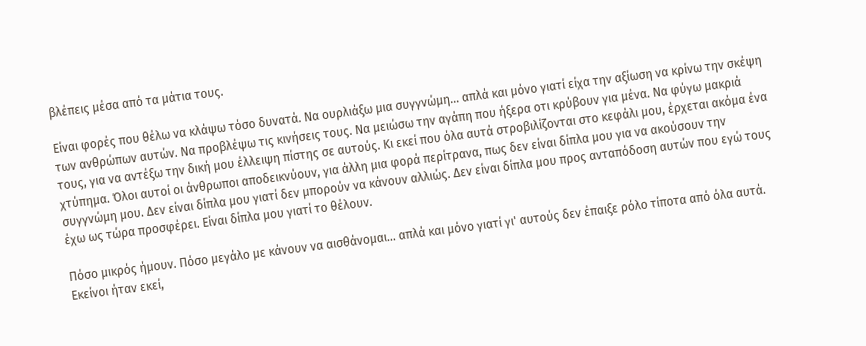βλέπεις μέσα από τα μάτια τους.

Είναι φορές που θέλω να κλάψω τόσο δυνατά. Να ουρλιάξω μια συγγνώμη... απλά και μόνο γιατί είχα την αξίωση να κρίνω την σκέψη των ανθρώπων αυτών. Να προβλέψω τις κινήσεις τους. Να μειώσω την αγάπη που ήξερα οτι κρύβουν για μένα. Να φύγω μακριά τους, για να αντέξω την δική μου έλλειψη πίστης σε αυτούς. Κι εκεί που όλα αυτά στροβιλίζονται στο κεφάλι μου, έρχεται ακόμα ένα χτύπημα. Όλοι αυτοί οι άνθρωποι αποδεικνύουν, για άλλη μια φορά περίτρανα, πως δεν είναι δίπλα μου για να ακούσουν την συγγνώμη μου. Δεν είναι δίπλα μου γιατί δεν μπορούν να κάνουν αλλιώς. Δεν είναι δίπλα μου προς ανταπόδοση αυτών που εγώ τους έχω ως τώρα προσφέρει. Είναι δίπλα μου γιατί το θέλουν.

Πόσο μικρός ήμουν. Πόσο μεγάλο με κάνουν να αισθάνομαι... απλά και μόνο γιατί γι' αυτούς δεν έπαιξε ρόλο τίποτα από όλα αυτά. Εκείνοι ήταν εκεί,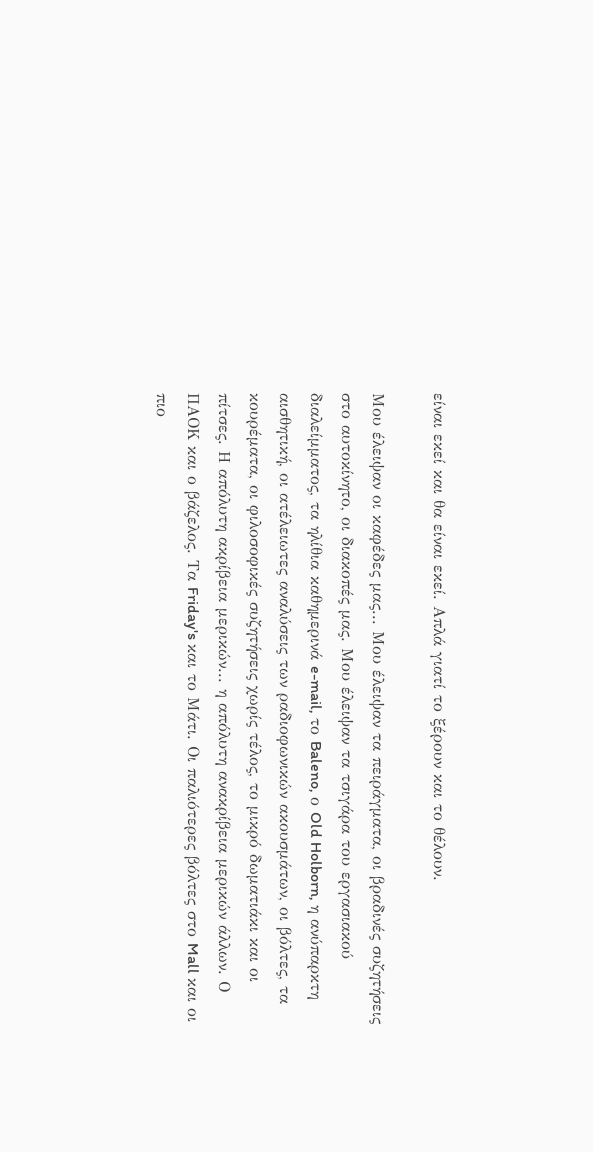είναι εκεί και θα είναι εκεί. Απλά γιατί το ξέρουν και το θέλουν.

Μου έλειψαν οι καφέδες μας... Μου έλειψαν τα πειράγματα, οι βραδινές συζητήσεις στο αυτοκίνητο, οι διακοπές μας. Μου έλειψαν τα τσιγάρα του εργασιακού διαλείμματος, τα ηλίθια καθημερινά e-mail, το Baleno, ο Old Holborn, η ανύπαρκτη αισθητική, οι ατέλειωτες αναλύσεις των ραδιοφωνικών ακουσμάτων, οι βόλτες, τα κουρέματα, οι φιλοσοφικές συζητήσεις χωρίς τέλος, το μικρό δωματιάκι και οι πίτσες. Η απόλυτη ακρίβεια μερικών... η απόλυτη ανακρίβεια μερικών άλλων. Ο ΠΑΟΚ και ο βάζελος. Τα Friday's και το Μάτι. Οι παλιότερες βόλτες στο Mall και οι πιο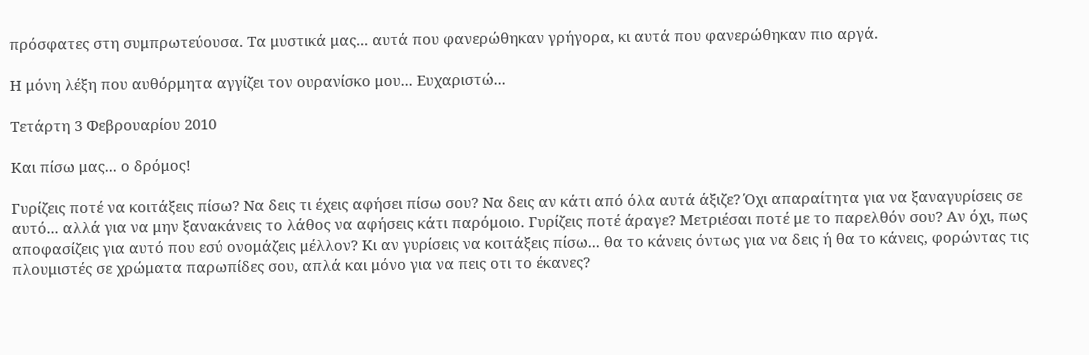πρόσφατες στη συμπρωτεύουσα. Τα μυστικά μας... αυτά που φανερώθηκαν γρήγορα, κι αυτά που φανερώθηκαν πιο αργά.

Η μόνη λέξη που αυθόρμητα αγγίζει τον ουρανίσκο μου... Ευχαριστώ...

Τετάρτη 3 Φεβρουαρίου 2010

Και πίσω μας... ο δρόμος!

Γυρίζεις ποτέ να κοιτάξεις πίσω? Να δεις τι έχεις αφήσει πίσω σου? Να δεις αν κάτι από όλα αυτά άξιζε? Όχι απαραίτητα για να ξαναγυρίσεις σε αυτό... αλλά για να μην ξανακάνεις το λάθος να αφήσεις κάτι παρόμοιο. Γυρίζεις ποτέ άραγε? Μετριέσαι ποτέ με το παρελθόν σου? Αν όχι, πως αποφασίζεις για αυτό που εσύ ονομάζεις μέλλον? Κι αν γυρίσεις να κοιτάξεις πίσω... θα το κάνεις όντως για να δεις ή θα το κάνεις, φορώντας τις πλουμιστές σε χρώματα παρωπίδες σου, απλά και μόνο για να πεις οτι το έκανες?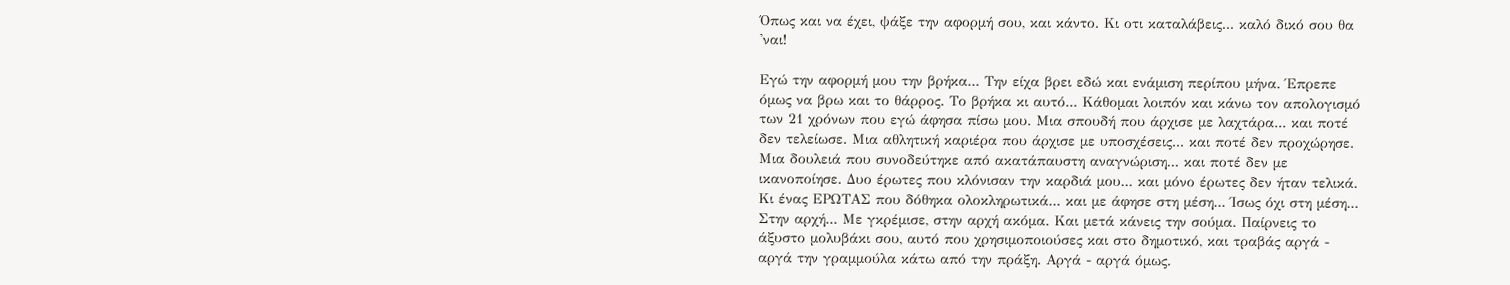Όπως και να έχει, ψάξε την αφορμή σου, και κάντο. Κι οτι καταλάβεις... καλό δικό σου θα 'ναι!

Εγώ την αφορμή μου την βρήκα... Την είχα βρει εδώ και ενάμιση περίπου μήνα. Έπρεπε όμως να βρω και το θάρρος. Το βρήκα κι αυτό... Κάθομαι λοιπόν και κάνω τον απολογισμό των 21 χρόνων που εγώ άφησα πίσω μου. Μια σπουδή που άρχισε με λαχτάρα... και ποτέ δεν τελείωσε. Μια αθλητική καριέρα που άρχισε με υποσχέσεις... και ποτέ δεν προχώρησε. Μια δουλειά που συνοδεύτηκε από ακατάπαυστη αναγνώριση... και ποτέ δεν με ικανοποίησε. Δυο έρωτες που κλόνισαν την καρδιά μου... και μόνο έρωτες δεν ήταν τελικά. Κι ένας ΕΡΩΤΑΣ που δόθηκα ολοκληρωτικά... και με άφησε στη μέση... Ίσως όχι στη μέση... Στην αρχή... Με γκρέμισε, στην αρχή ακόμα. Και μετά κάνεις την σούμα. Παίρνεις το άξυστο μολυβάκι σου, αυτό που χρησιμοποιούσες και στο δημοτικό, και τραβάς αργά - αργά την γραμμούλα κάτω από την πράξη. Αργά - αργά όμως.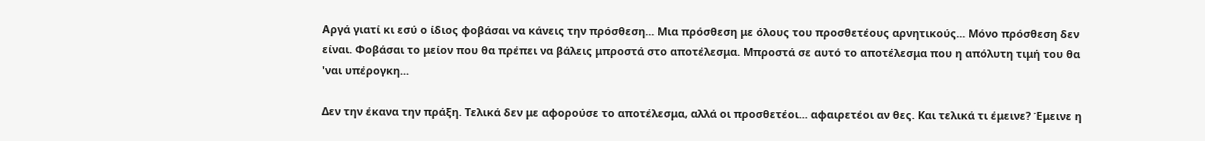Αργά γιατί κι εσύ ο ίδιος φοβάσαι να κάνεις την πρόσθεση... Μια πρόσθεση με όλους του προσθετέους αρνητικούς... Μόνο πρόσθεση δεν είναι. Φοβάσαι το μείον που θα πρέπει να βάλεις μπροστά στο αποτέλεσμα. Μπροστά σε αυτό το αποτέλεσμα που η απόλυτη τιμή του θα 'ναι υπέρογκη...

Δεν την έκανα την πράξη. Τελικά δεν με αφορούσε το αποτέλεσμα, αλλά οι προσθετέοι... αφαιρετέοι αν θες. Και τελικά τι έμεινε? Έμεινε η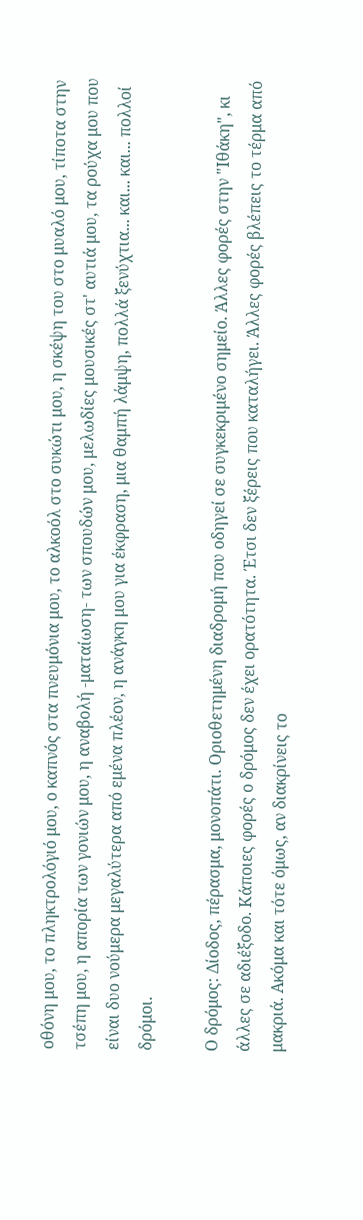οθόνη μου, το πληκτρολόγιό μου, ο καπνός στα πνευμόνια μου, το αλκοόλ στο συκώτι μου, η σκέψη του στο μυαλό μου, τίποτα στην τσέπη μου, η απορία των γονιών μου, η αναβολή -ματαίωση- των σπουδών μου, μελωδίες μουσικές στ' αυτιά μου, τα ρούχα μου που είναι δυο νούμερα μεγαλύτερα από εμένα πλέον, η ανάγκη μου για έκφραση, μια θαμπή λάμψη, πολλά ξενύχτια... και... και... πολλοί δρόμοι.

Ο δρόμος: Δίοδος, πέρασμα, μονοπάτι. Οριοθετημένη διαδρομή που οδηγεί σε συγκεκριμένο σημείο. Άλλες φορές στην "Ιθάκη", κι άλλες σε αδιέξοδο. Κάποιες φορές ο δρόμος δεν έχει ορατότητα. Έτσι δεν ξέρεις που καταλήγει. Άλλες φορές βλέπεις το τέρμα από μακριά. Ακόμα και τότε όμως, αν διακρίνεις το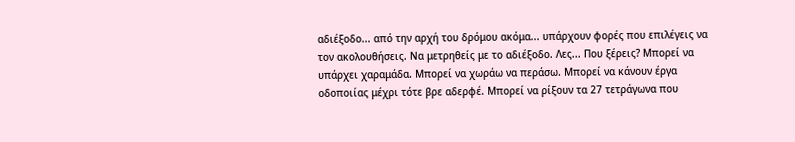αδιέξοδο... από την αρχή του δρόμου ακόμα... υπάρχουν φορές που επιλέγεις να τον ακολουθήσεις. Να μετρηθείς με το αδιέξοδο. Λες... Που ξέρεις? Μπορεί να υπάρχει χαραμάδα. Μπορεί να χωράω να περάσω. Μπορεί να κάνουν έργα οδοποιίας μέχρι τότε βρε αδερφέ. Μπορεί να ρίξουν τα 27 τετράγωνα που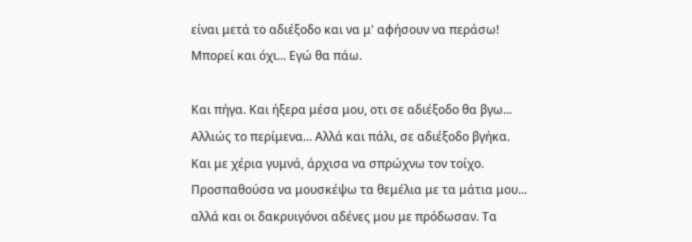είναι μετά το αδιέξοδο και να μ' αφήσουν να περάσω! Μπορεί και όχι... Εγώ θα πάω.

Και πήγα. Και ήξερα μέσα μου, οτι σε αδιέξοδο θα βγω... Αλλιώς το περίμενα... Αλλά και πάλι, σε αδιέξοδο βγήκα. Και με χέρια γυμνά, άρχισα να σπρώχνω τον τοίχο. Προσπαθούσα να μουσκέψω τα θεμέλια με τα μάτια μου... αλλά και οι δακρυιγόνοι αδένες μου με πρόδωσαν. Τα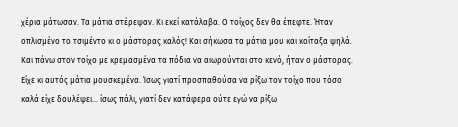χέρια μάτωσαν. Τα μάτια στέρεψαν. Κι εκεί κατάλαβα. Ο τοίχος δεν θα έπεφτε. Ήταν οπλισμένο το τσιμέντο κι ο μάστορας καλός! Και σήκωσα τα μάτια μου και κοίταξα ψηλά. Και πάνω στον τοίχο με κρεμασμένα τα πόδια να αιωρούνται στο κενό, ήταν ο μάστορας. Είχε κι αυτός μάτια μουσκεμένα. Ίσως γιατί προσπαθούσα να ρίξω τον τοίχο που τόσο καλά είχε δουλέψει... ίσως πάλι, γιατί δεν κατάφερα ούτε εγώ να ρίξω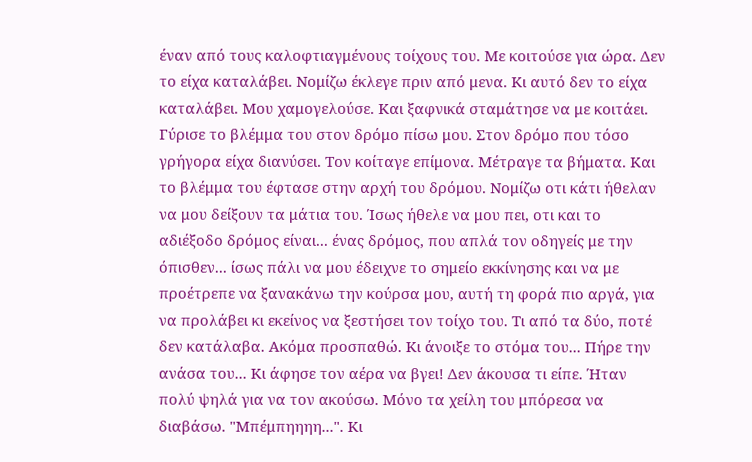έναν από τους καλοφτιαγμένους τοίχους του. Με κοιτούσε για ώρα. Δεν το είχα καταλάβει. Νομίζω έκλεγε πριν από μενα. Κι αυτό δεν το είχα καταλάβει. Μου χαμογελούσε. Και ξαφνικά σταμάτησε να με κοιτάει. Γύρισε το βλέμμα του στον δρόμο πίσω μου. Στον δρόμο που τόσο γρήγορα είχα διανύσει. Τον κοίταγε επίμονα. Μέτραγε τα βήματα. Και το βλέμμα του έφτασε στην αρχή του δρόμου. Νομίζω οτι κάτι ήθελαν να μου δείξουν τα μάτια του. Ίσως ήθελε να μου πει, οτι και το αδιέξοδο δρόμος είναι... ένας δρόμος, που απλά τον οδηγείς με την όπισθεν... ίσως πάλι να μου έδειχνε το σημείο εκκίνησης και να με προέτρεπε να ξανακάνω την κούρσα μου, αυτή τη φορά πιο αργά, για να προλάβει κι εκείνος να ξεστήσει τον τοίχο του. Τι από τα δύο, ποτέ δεν κατάλαβα. Ακόμα προσπαθώ. Κι άνοιξε το στόμα του... Πήρε την ανάσα του... Κι άφησε τον αέρα να βγει! Δεν άκουσα τι είπε. Ήταν πολύ ψηλά για να τον ακούσω. Μόνο τα χείλη του μπόρεσα να διαβάσω. "Μπέμπηηηη...". Κι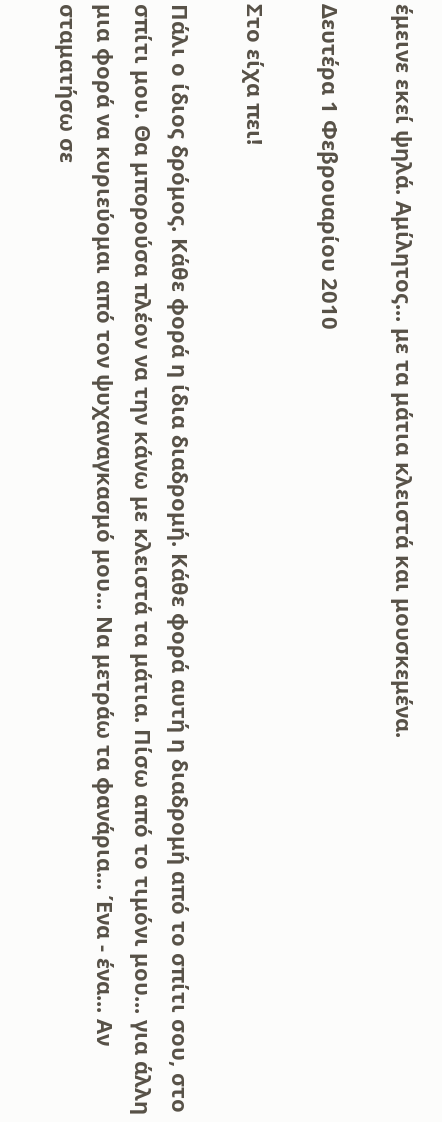έμεινε εκεί ψηλά. Αμίλητος... με τα μάτια κλειστά και μουσκεμένα.

Δευτέρα 1 Φεβρουαρίου 2010

Στο είχα πει!

Πάλι ο ίδιος δρόμος. Κάθε φορά η ίδια διαδρομή. Κάθε φορά αυτή η διαδρομή από το σπίτι σου, στο σπίτι μου. Θα μπορούσα πλέον να την κάνω με κλειστά τα μάτια. Πίσω από το τιμόνι μου... για άλλη μια φορά να κυριεύομαι από τον ψυχαναγκασμό μου... Να μετράω τα φανάρια... Ένα - ένα... Αν σταματήσω σε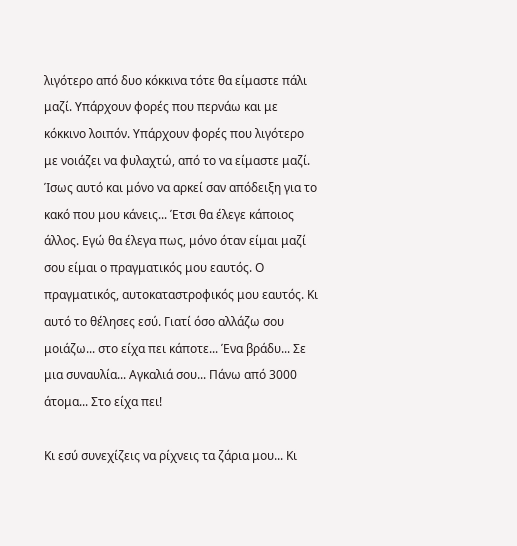λιγότερο από δυο κόκκινα τότε θα είμαστε πάλι μαζί. Υπάρχουν φορές που περνάω και με κόκκινο λοιπόν. Υπάρχουν φορές που λιγότερο με νοιάζει να φυλαχτώ, από το να είμαστε μαζί. Ίσως αυτό και μόνο να αρκεί σαν απόδειξη για το κακό που μου κάνεις... Έτσι θα έλεγε κάποιος άλλος. Εγώ θα έλεγα πως, μόνο όταν είμαι μαζί σου είμαι ο πραγματικός μου εαυτός. Ο πραγματικός, αυτοκαταστροφικός μου εαυτός. Κι αυτό το θέλησες εσύ. Γιατί όσο αλλάζω σου μοιάζω... στο είχα πει κάποτε... Ένα βράδυ... Σε μια συναυλία... Αγκαλιά σου... Πάνω από 3000 άτομα... Στο είχα πει!

Κι εσύ συνεχίζεις να ρίχνεις τα ζάρια μου... Κι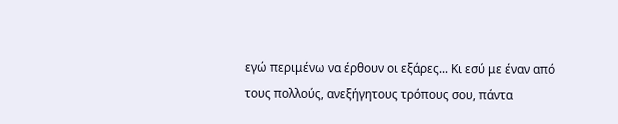εγώ περιμένω να έρθουν οι εξάρες... Κι εσύ με έναν από τους πολλούς, ανεξήγητους τρόπους σου, πάντα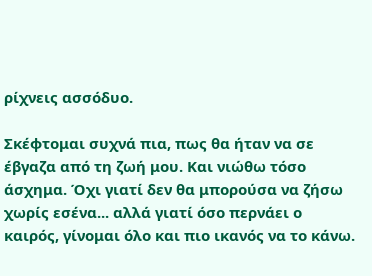ρίχνεις ασσόδυο.

Σκέφτομαι συχνά πια, πως θα ήταν να σε έβγαζα από τη ζωή μου. Και νιώθω τόσο άσχημα. Όχι γιατί δεν θα μπορούσα να ζήσω χωρίς εσένα... αλλά γιατί όσο περνάει ο καιρός, γίνομαι όλο και πιο ικανός να το κάνω.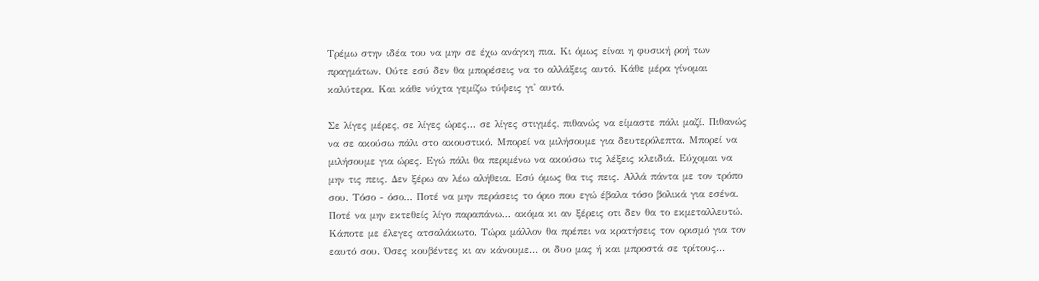Τρέμω στην ιδέα του να μην σε έχω ανάγκη πια. Κι όμως είναι η φυσική ροή των πραγμάτων. Ούτε εσύ δεν θα μπορέσεις να το αλλάξεις αυτό. Κάθε μέρα γίνομαι καλύτερα. Και κάθε νύχτα γεμίζω τύψεις γι' αυτό.

Σε λίγες μέρες, σε λίγες ώρες... σε λίγες στιγμές, πιθανώς να είμαστε πάλι μαζί. Πιθανώς να σε ακούσω πάλι στο ακουστικό. Μπορεί να μιλήσουμε για δευτερόλεπτα. Μπορεί να μιλήσουμε για ώρες. Εγώ πάλι θα περιμένω να ακούσω τις λέξεις κλειδιά. Εύχομαι να μην τις πεις. Δεν ξέρω αν λέω αλήθεια. Εσύ όμως θα τις πεις. Αλλά πάντα με τον τρόπο σου. Τόσο - όσο... Ποτέ να μην περάσεις το όριο που εγώ έβαλα τόσο βολικά για εσένα. Ποτέ να μην εκτεθείς λίγο παραπάνω... ακόμα κι αν ξέρεις οτι δεν θα το εκμεταλλευτώ. Κάποτε με έλεγες ατσαλάκωτο. Τώρα μάλλον θα πρέπει να κρατήσεις τον ορισμό για τον εαυτό σου. Όσες κουβέντες κι αν κάνουμε... οι δυο μας ή και μπροστά σε τρίτους...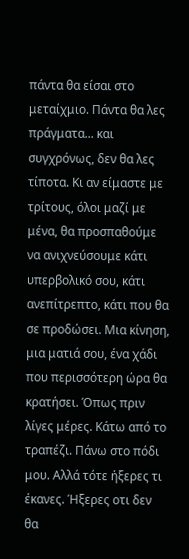πάντα θα είσαι στο μεταίχμιο. Πάντα θα λες πράγματα... και συγχρόνως, δεν θα λες τίποτα. Κι αν είμαστε με τρίτους, όλοι μαζί με μένα, θα προσπαθούμε να ανιχνεύσουμε κάτι υπερβολικό σου, κάτι ανεπίτρεπτο, κάτι που θα σε προδώσει. Μια κίνηση, μια ματιά σου, ένα χάδι που περισσότερη ώρα θα κρατήσει. Όπως πριν λίγες μέρες. Κάτω από το τραπέζι. Πάνω στο πόδι μου. Αλλά τότε ήξερες τι έκανες. Ήξερες οτι δεν θα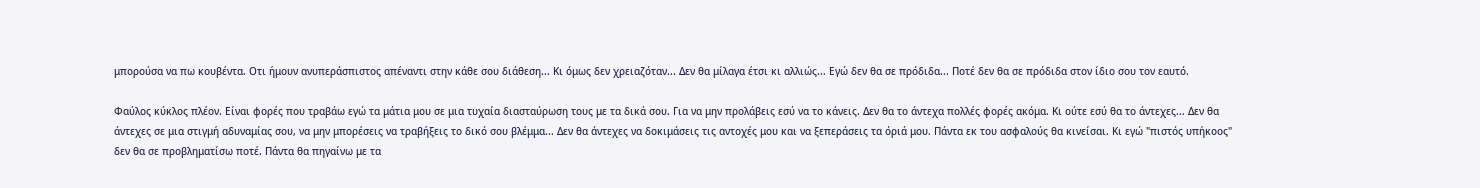μπορούσα να πω κουβέντα. Οτι ήμουν ανυπεράσπιστος απέναντι στην κάθε σου διάθεση... Κι όμως δεν χρειαζόταν... Δεν θα μίλαγα έτσι κι αλλιώς... Εγώ δεν θα σε πρόδιδα... Ποτέ δεν θα σε πρόδιδα στον ίδιο σου τον εαυτό.

Φαύλος κύκλος πλέον. Είναι φορές που τραβάω εγώ τα μάτια μου σε μια τυχαία διασταύρωση τους με τα δικά σου. Για να μην προλάβεις εσύ να το κάνεις. Δεν θα το άντεχα πολλές φορές ακόμα. Κι ούτε εσύ θα το άντεχες... Δεν θα άντεχες σε μια στιγμή αδυναμίας σου, να μην μπορέσεις να τραβήξεις το δικό σου βλέμμα... Δεν θα άντεχες να δοκιμάσεις τις αντοχές μου και να ξεπεράσεις τα όριά μου. Πάντα εκ του ασφαλούς θα κινείσαι. Κι εγώ "πιστός υπήκοος" δεν θα σε προβληματίσω ποτέ. Πάντα θα πηγαίνω με τα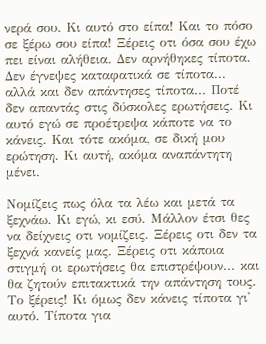νερά σου. Κι αυτό στο είπα! Και το πόσο σε ξέρω σου είπα! Ξέρεις οτι όσα σου έχω πει είναι αλήθεια. Δεν αρνήθηκες τίποτα. Δεν έγνεψες καταφατικά σε τίποτα... αλλά και δεν απάντησες τίποτα... Ποτέ δεν απαντάς στις δύσκολες ερωτήσεις. Κι αυτό εγώ σε προέτρεψα κάποτε να το κάνεις. Και τότε ακόμα, σε δική μου ερώτηση. Κι αυτή, ακόμα αναπάντητη μένει.

Νομίζεις πως όλα τα λέω και μετά τα ξεχνάω. Κι εγώ, κι εσύ. Μάλλον έτσι θες να δείχνεις οτι νομίζεις. Ξέρεις οτι δεν τα ξεχνά κανείς μας. Ξέρεις οτι κάποια στιγμή οι ερωτήσεις θα επιστρέψουν... και θα ζητούν επιτακτικά την απάντηση τους. Το ξέρεις! Κι όμως δεν κάνεις τίποτα γι' αυτό. Τίποτα για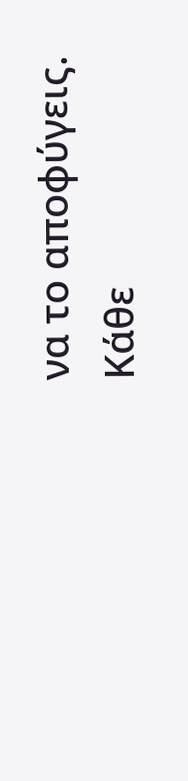να το αποφύγεις. Κάθε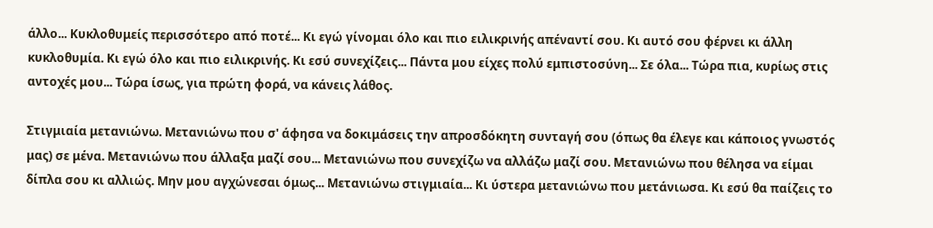άλλο... Κυκλοθυμείς περισσότερο από ποτέ... Κι εγώ γίνομαι όλο και πιο ειλικρινής απέναντί σου. Κι αυτό σου φέρνει κι άλλη κυκλοθυμία. Κι εγώ όλο και πιο ειλικρινής. Κι εσύ συνεχίζεις... Πάντα μου είχες πολύ εμπιστοσύνη... Σε όλα... Τώρα πια, κυρίως στις αντοχές μου... Τώρα ίσως, για πρώτη φορά, να κάνεις λάθος.

Στιγμιαία μετανιώνω. Μετανιώνω που σ' άφησα να δοκιμάσεις την απροσδόκητη συνταγή σου (όπως θα έλεγε και κάποιος γνωστός μας) σε μένα. Μετανιώνω που άλλαξα μαζί σου... Μετανιώνω που συνεχίζω να αλλάζω μαζί σου. Μετανιώνω που θέλησα να είμαι δίπλα σου κι αλλιώς. Μην μου αγχώνεσαι όμως... Μετανιώνω στιγμιαία... Κι ύστερα μετανιώνω που μετάνιωσα. Κι εσύ θα παίζεις το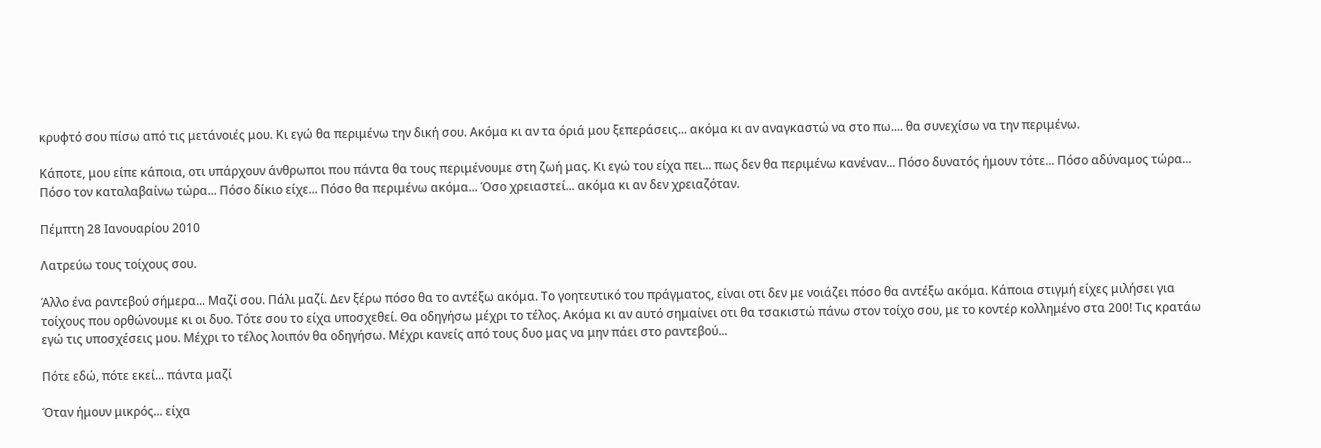κρυφτό σου πίσω από τις μετάνοιές μου. Κι εγώ θα περιμένω την δική σου. Ακόμα κι αν τα όριά μου ξεπεράσεις... ακόμα κι αν αναγκαστώ να στο πω.... θα συνεχίσω να την περιμένω.

Κάποτε, μου είπε κάποια, οτι υπάρχουν άνθρωποι που πάντα θα τους περιμένουμε στη ζωή μας. Κι εγώ του είχα πει... πως δεν θα περιμένω κανέναν... Πόσο δυνατός ήμουν τότε... Πόσο αδύναμος τώρα... Πόσο τον καταλαβαίνω τώρα... Πόσο δίκιο είχε... Πόσο θα περιμένω ακόμα... Όσο χρειαστεί... ακόμα κι αν δεν χρειαζόταν.

Πέμπτη 28 Ιανουαρίου 2010

Λατρεύω τους τοίχους σου.

Άλλο ένα ραντεβού σήμερα... Μαζί σου. Πάλι μαζί. Δεν ξέρω πόσο θα το αντέξω ακόμα. Το γοητευτικό του πράγματος, είναι οτι δεν με νοιάζει πόσο θα αντέξω ακόμα. Κάποια στιγμή είχες μιλήσει για τοίχους που ορθώνουμε κι οι δυο. Τότε σου το είχα υποσχεθεί. Θα οδηγήσω μέχρι το τέλος. Ακόμα κι αν αυτό σημαίνει οτι θα τσακιστώ πάνω στον τοίχο σου, με το κοντέρ κολλημένο στα 200! Τις κρατάω εγώ τις υποσχέσεις μου. Μέχρι το τέλος λοιπόν θα οδηγήσω. Μέχρι κανείς από τους δυο μας να μην πάει στο ραντεβού...

Πότε εδώ, πότε εκεί... πάντα μαζί

Όταν ήμουν μικρός... είχα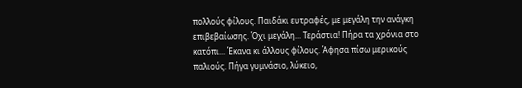πολλούς φίλους. Παιδάκι ευτραφές, με μεγάλη την ανάγκη επιβεβαίωσης. Όχι μεγάλη... Τεράστια! Πήρα τα χρόνια στο κατόπι... Έκανα κι άλλους φίλους. Άφησα πίσω μερικούς παλιούς. Πήγα γυμνάσιο, λύκειο,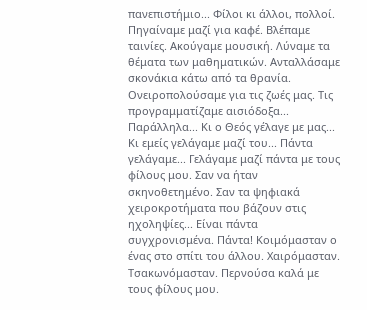πανεπιστήμιο... Φίλοι κι άλλοι, πολλοί. Πηγαίναμε μαζί για καφέ. Βλέπαμε ταινίες. Ακούγαμε μουσική. Λύναμε τα θέματα των μαθηματικών. Ανταλλάσαμε σκονάκια κάτω από τα θρανία. Ονειροπολούσαμε για τις ζωές μας. Τις προγραμματίζαμε αισιόδοξα... Παράλληλα... Κι ο Θεός γέλαγε με μας... Κι εμείς γελάγαμε μαζί του... Πάντα γελάγαμε... Γελάγαμε μαζί πάντα με τους φίλους μου. Σαν να ήταν σκηνοθετημένο. Σαν τα ψηφιακά χειροκροτήματα που βάζουν στις ηχοληψίες... Είναι πάντα συγχρονισμένα. Πάντα! Κοιμόμασταν ο ένας στο σπίτι του άλλου. Χαιρόμασταν. Τσακωνόμασταν. Περνούσα καλά με τους φίλους μου.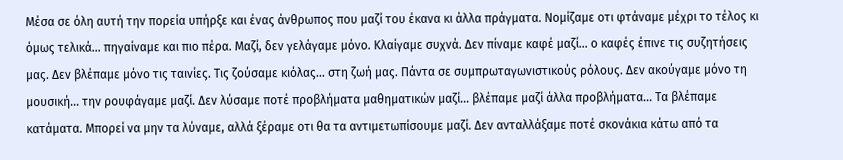Μέσα σε όλη αυτή την πορεία υπήρξε και ένας άνθρωπος που μαζί του έκανα κι άλλα πράγματα. Νομίζαμε οτι φτάναμε μέχρι το τέλος κι όμως τελικά... πηγαίναμε και πιο πέρα. Μαζί, δεν γελάγαμε μόνο. Κλαίγαμε συχνά. Δεν πίναμε καφέ μαζί... ο καφές έπινε τις συζητήσεις μας. Δεν βλέπαμε μόνο τις ταινίες. Τις ζούσαμε κιόλας... στη ζωή μας. Πάντα σε συμπρωταγωνιστικούς ρόλους. Δεν ακούγαμε μόνο τη μουσική... την ρουφάγαμε μαζί. Δεν λύσαμε ποτέ προβλήματα μαθηματικών μαζί... βλέπαμε μαζί άλλα προβλήματα... Τα βλέπαμε κατάματα. Μπορεί να μην τα λύναμε, αλλά ξέραμε οτι θα τα αντιμετωπίσουμε μαζί. Δεν ανταλλάξαμε ποτέ σκονάκια κάτω από τα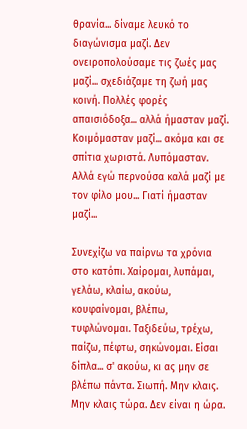θρανία... δίναμε λευκό το διαγώνισμα μαζί. Δεν ονειροπολούσαμε τις ζωές μας μαζί... σχεδιάζαμε τη ζωή μας κοινή. Πολλές φορές απαισιόδοξα... αλλά ήμασταν μαζί. Κοιμόμασταν μαζί... ακόμα και σε σπίτια χωριστά. Λυπόμασταν. Αλλά εγώ περνούσα καλά μαζί με τον φίλο μου... Γιατί ήμασταν μαζί...

Συνεχίζω να παίρνω τα χρόνια στο κατόπι. Χαίρομαι, λυπάμαι, γελάω, κλαίω, ακούω, κουφαίνομαι, βλέπω, τυφλώνομαι. Ταξιδεύω, τρέχω, παίζω, πέφτω, σηκώνομαι. Είσαι δίπλα... σ' ακούω, κι ας μην σε βλέπω πάντα. Σιωπή. Μην κλαις. Μην κλαις τώρα. Δεν είναι η ώρα.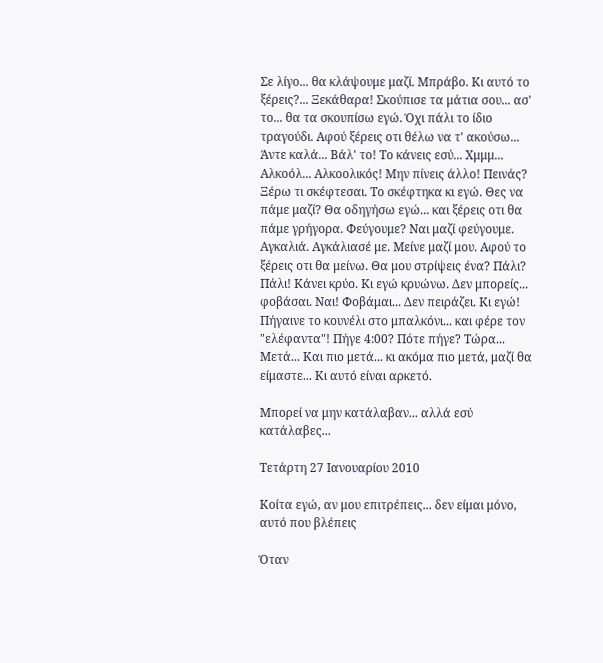Σε λίγο... θα κλάψουμε μαζί. Μπράβο. Κι αυτό το ξέρεις?... Ξεκάθαρα! Σκούπισε τα μάτια σου... ασ' το... θα τα σκουπίσω εγώ. Όχι πάλι το ίδιο τραγούδι. Αφού ξέρεις οτι θέλω να τ' ακούσω... Άντε καλά... Βάλ' το! Το κάνεις εσύ... Χμμμ... Αλκοόλ... Αλκοολικός! Μην πίνεις άλλο! Πεινάς? Ξέρω τι σκέφτεσαι. Το σκέφτηκα κι εγώ. Θες να πάμε μαζί? Θα οδηγήσω εγώ... και ξέρεις οτι θα πάμε γρήγορα. Φεύγουμε? Ναι μαζί φεύγουμε. Αγκαλιά. Αγκάλιασέ με. Μείνε μαζί μου. Αφού το ξέρεις οτι θα μείνω. Θα μου στρίψεις ένα? Πάλι? Πάλι! Κάνει κρύο. Κι εγώ κρυώνω. Δεν μπορείς... φοβάσαι. Ναι! Φοβάμαι... Δεν πειράζει. Κι εγώ! Πήγαινε το κουνέλι στο μπαλκόνι... και φέρε τον "ελέφαντα"! Πήγε 4:00? Πότε πήγε? Τώρα... Μετά... Και πιο μετά... κι ακόμα πιο μετά, μαζί θα είμαστε... Κι αυτό είναι αρκετό.

Μπορεί να μην κατάλαβαν... αλλά εσύ κατάλαβες...

Τετάρτη 27 Ιανουαρίου 2010

Κοίτα εγώ, αν μου επιτρέπεις... δεν είμαι μόνο, αυτό που βλέπεις

Όταν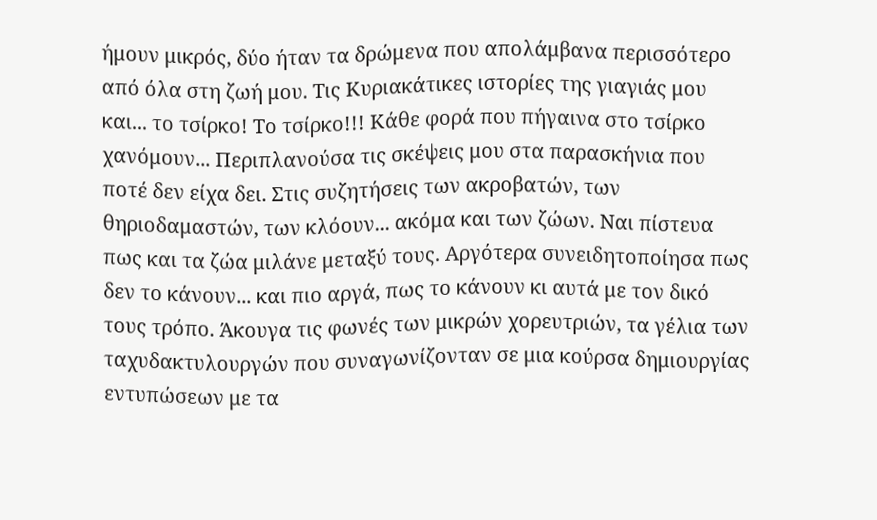ήμουν μικρός, δύο ήταν τα δρώμενα που απολάμβανα περισσότερο από όλα στη ζωή μου. Τις Κυριακάτικες ιστορίες της γιαγιάς μου και... το τσίρκο! Το τσίρκο!!! Κάθε φορά που πήγαινα στο τσίρκο χανόμουν... Περιπλανούσα τις σκέψεις μου στα παρασκήνια που ποτέ δεν είχα δει. Στις συζητήσεις των ακροβατών, των θηριοδαμαστών, των κλόουν... ακόμα και των ζώων. Ναι πίστευα πως και τα ζώα μιλάνε μεταξύ τους. Αργότερα συνειδητοποίησα πως δεν το κάνουν... και πιο αργά, πως το κάνουν κι αυτά με τον δικό τους τρόπο. Άκουγα τις φωνές των μικρών χορευτριών, τα γέλια των ταχυδακτυλουργών που συναγωνίζονταν σε μια κούρσα δημιουργίας εντυπώσεων με τα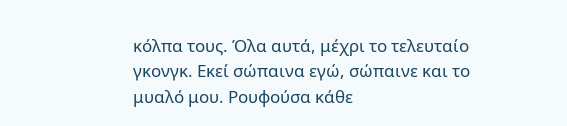κόλπα τους. Όλα αυτά, μέχρι το τελευταίο γκονγκ. Εκεί σώπαινα εγώ, σώπαινε και το μυαλό μου. Ρουφούσα κάθε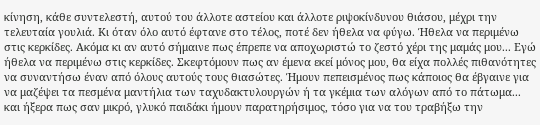κίνηση, κάθε συντελεστή, αυτού του άλλοτε αστείου και άλλοτε ριψοκίνδυνου θιάσου, μέχρι την τελευταία γουλιά. Κι όταν όλο αυτό έφτανε στο τέλος, ποτέ δεν ήθελα να φύγω. Ήθελα να περιμένω στις κερκίδες. Ακόμα κι αν αυτό σήμαινε πως έπρεπε να αποχωριστώ το ζεστό χέρι της μαμάς μου... Εγώ ήθελα να περιμένω στις κερκίδες. Σκεφτόμουν πως αν έμενα εκεί μόνος μου, θα είχα πολλές πιθανότητες να συναντήσω έναν από όλους αυτούς τους θιασώτες. Ήμουν πεπεισμένος πως κάποιος θα έβγαινε για να μαζέψει τα πεσμένα μαντήλια των ταχυδακτυλουργών ή τα γκέμια των αλόγων από το πάτωμα... και ήξερα πως σαν μικρό, γλυκό παιδάκι ήμουν παρατηρήσιμος, τόσο για να του τραβήξω την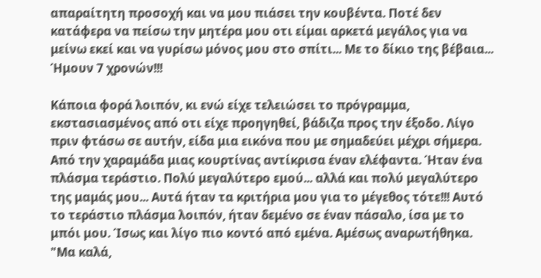απαραίτητη προσοχή και να μου πιάσει την κουβέντα. Ποτέ δεν κατάφερα να πείσω την μητέρα μου οτι είμαι αρκετά μεγάλος για να μείνω εκεί και να γυρίσω μόνος μου στο σπίτι... Με το δίκιο της βέβαια... Ήμουν 7 χρονών!!!

Κάποια φορά λοιπόν, κι ενώ είχε τελειώσει το πρόγραμμα, εκστασιασμένος από οτι είχε προηγηθεί, βάδιζα προς την έξοδο. Λίγο πριν φτάσω σε αυτήν, είδα μια εικόνα που με σημαδεύει μέχρι σήμερα. Από την χαραμάδα μιας κουρτίνας αντίκρισα έναν ελέφαντα. Ήταν ένα πλάσμα τεράστιο. Πολύ μεγαλύτερο εμού... αλλά και πολύ μεγαλύτερο της μαμάς μου... Αυτά ήταν τα κριτήρια μου για το μέγεθος τότε!!! Αυτό το τεράστιο πλάσμα λοιπόν, ήταν δεμένο σε έναν πάσαλο, ίσα με το μπόι μου. Ίσως και λίγο πιο κοντό από εμένα. Αμέσως αναρωτήθηκα. "Μα καλά,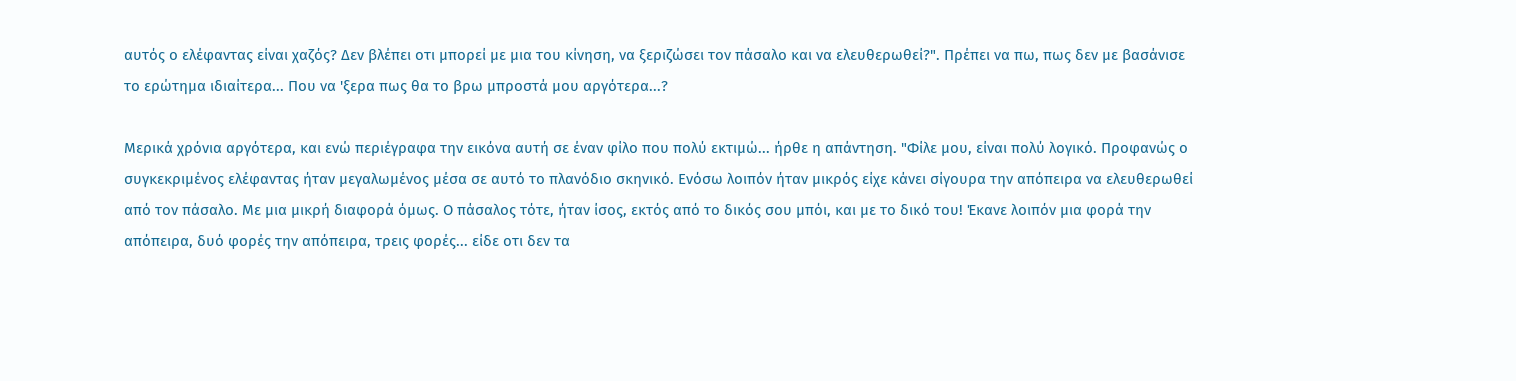αυτός ο ελέφαντας είναι χαζός? Δεν βλέπει οτι μπορεί με μια του κίνηση, να ξεριζώσει τον πάσαλο και να ελευθερωθεί?". Πρέπει να πω, πως δεν με βασάνισε το ερώτημα ιδιαίτερα... Που να 'ξερα πως θα το βρω μπροστά μου αργότερα...?

Μερικά χρόνια αργότερα, και ενώ περιέγραφα την εικόνα αυτή σε έναν φίλο που πολύ εκτιμώ... ήρθε η απάντηση. "Φίλε μου, είναι πολύ λογικό. Προφανώς ο συγκεκριμένος ελέφαντας ήταν μεγαλωμένος μέσα σε αυτό το πλανόδιο σκηνικό. Ενόσω λοιπόν ήταν μικρός είχε κάνει σίγουρα την απόπειρα να ελευθερωθεί από τον πάσαλο. Με μια μικρή διαφορά όμως. Ο πάσαλος τότε, ήταν ίσος, εκτός από το δικός σου μπόι, και με το δικό του! Έκανε λοιπόν μια φορά την απόπειρα, δυό φορές την απόπειρα, τρεις φορές... είδε οτι δεν τα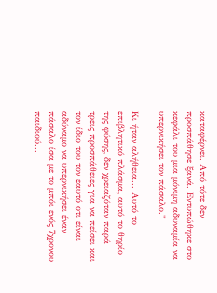καταφέρνει. Από τότε δεν προσπάθησε ξανά. Εντυπώθηκε στο κεφάλι του μια μόνιμη αδυναμία να υπερνικήσει τον πάσαλο."

Κι ήταν αλήθεια... Αυτό το επιβλητικό πλάσμα, αυτό το θηρίο της φύσης, δεν χρειαζόταν παρά τρεις προσπάθειες για να πείσει και τον ίδιο του τον εαυτό οτι είναι αδύναμο να υπερνικήσει έναν πάσαλο ίσα με το μπόι ενός 7χρονου παιδιού...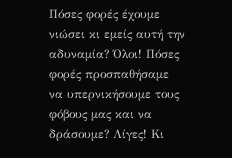Πόσες φορές έχουμε νιώσει κι εμείς αυτή την αδυναμία? Όλοι! Πόσες φορές προσπαθήσαμε να υπερνικήσουμε τους φόβους μας και να δράσουμε? Λίγες! Κι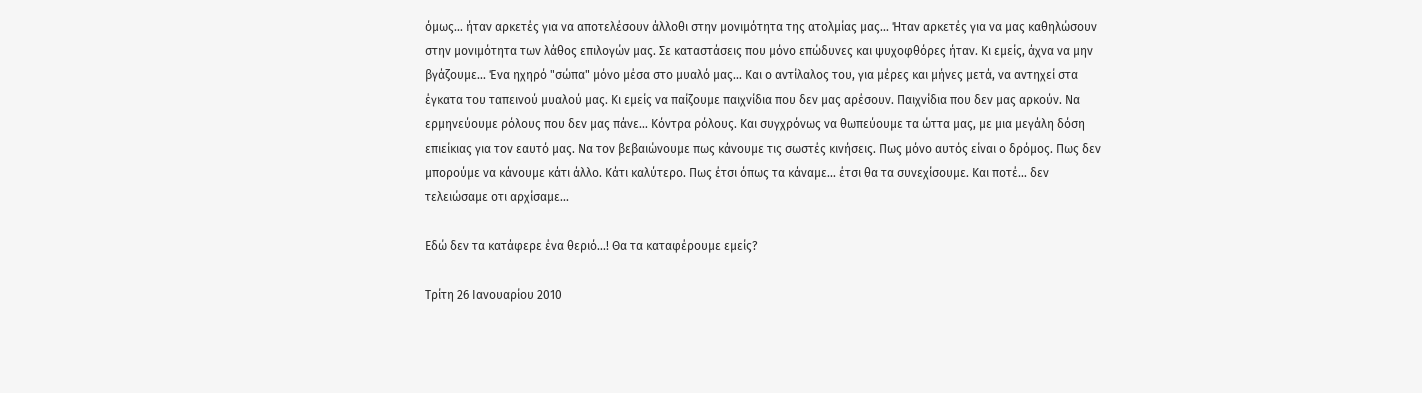όμως... ήταν αρκετές για να αποτελέσουν άλλοθι στην μονιμότητα της ατολμίας μας... Ήταν αρκετές για να μας καθηλώσουν στην μονιμότητα των λάθος επιλογών μας. Σε καταστάσεις που μόνο επώδυνες και ψυχοφθόρες ήταν. Κι εμείς, άχνα να μην βγάζουμε... Ένα ηχηρό "σώπα" μόνο μέσα στο μυαλό μας... Και ο αντίλαλος του, για μέρες και μήνες μετά, να αντηχεί στα έγκατα του ταπεινού μυαλού μας. Κι εμείς να παίζουμε παιχνίδια που δεν μας αρέσουν. Παιχνίδια που δεν μας αρκούν. Να ερμηνεύουμε ρόλους που δεν μας πάνε... Κόντρα ρόλους. Και συγχρόνως να θωπεύουμε τα ώττα μας, με μια μεγάλη δόση επιείκιας για τον εαυτό μας. Να τον βεβαιώνουμε πως κάνουμε τις σωστές κινήσεις. Πως μόνο αυτός είναι ο δρόμος. Πως δεν μπορούμε να κάνουμε κάτι άλλο. Κάτι καλύτερο. Πως έτσι όπως τα κάναμε... έτσι θα τα συνεχίσουμε. Και ποτέ... δεν τελειώσαμε οτι αρχίσαμε...

Εδώ δεν τα κατάφερε ένα θεριό...! Θα τα καταφέρουμε εμείς?

Τρίτη 26 Ιανουαρίου 2010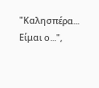"Καλησπέρα... Είμαι ο...",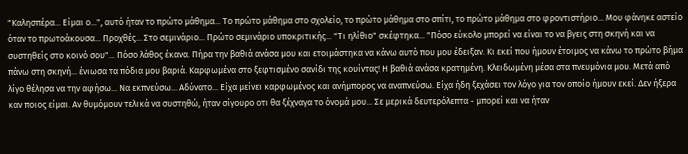"Καλησπέρα... Είμαι ο...", αυτό ήταν το πρώτο μάθημα... Το πρώτο μάθημα στο σχολείο, το πρώτο μάθημα στο σπίτι, το πρώτο μάθημα στο φροντιστήριο... Μου φάνηκε αστείο όταν το πρωτοάκουσα... Προχθές... Στο σεμινάριο... Πρώτο σεμινάριο υποκριτικής... "Τι ηλίθιο" σκέφτηκα... "Πόσο εύκολο μπορεί να είναι το να βγεις στη σκηνή και να συστηθείς στο κοινό σου"... Πόσο λάθος έκανα. Πήρα την βαθιά ανάσα μου και ετοιμάστηκα να κάνω αυτό που μου έδειξαν. Κι εκεί που ήμουν έτοιμος να κάνω το πρώτο βήμα πάνω στη σκηνή... ένιωσα τα πόδια μου βαριά. Καρφωμένα στο ξεφτισμένο σανίδι της κουίντας! Η βαθιά ανάσα κρατημένη. Κλειδωμένη μέσα στα πνευμόνια μου. Μετά από λίγο θέλησα να την αφήσω... Να εκπνεύσω... Αδύνατο... Είχα μείνει καρφωμένος και ανήμπορος να αναπνεύσω. Είχα ήδη ξεχάσει τον λόγο για τον οποίο ήμουν εκεί. Δεν ήξερα καν ποιος είμαι. Αν θυμόμουν τελικά να συστηθώ, ήταν σίγουρο οτι θα ξέχναγα το όνομά μου... Σε μερικά δευτερόλεπτα - μπορεί και να ήταν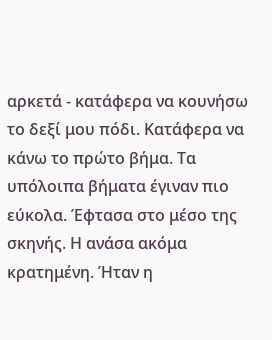αρκετά - κατάφερα να κουνήσω το δεξί μου πόδι. Κατάφερα να κάνω το πρώτο βήμα. Τα υπόλοιπα βήματα έγιναν πιο εύκολα. Έφτασα στο μέσο της σκηνής. Η ανάσα ακόμα κρατημένη. Ήταν η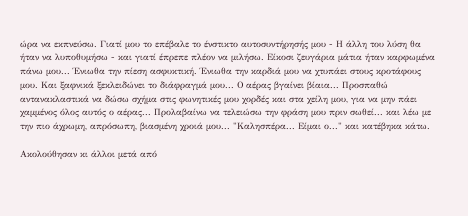ώρα να εκπνεύσω. Γιατί μου το επέβαλε το ένστικτο αυτοσυντήρησής μου - Η άλλη του λύση θα ήταν να λυποθυμήσω - και γιατί έπρεπε πλέον να μιλήσω. Είκοσι ζευγάρια μάτια ήταν καρφωμένα πάνω μου... Ένιωθα την πίεση ασφυκτική. Ένιωθα την καρδιά μου να χτυπάει στους κροτάφους μου. Και ξαφνικά ξεκλειδώνει το διάφραγμά μου... Ο αέρας βγαίνει βίαια... Προσπαθώ αντανακλαστικά να δώσω σχήμα στις φωνητικές μου χορδές και στα χείλη μου, για να μην πάει χαμμένος όλος αυτός ο αέρας... Προλαβαίνω να τελειώσω την φράση μου πριν σωθεί... και λέω με την πιο άχρωμη, απρόσωπη, βιασμένη χροιά μου... "Καλησπέρα... Είμαι ο..." και κατέβηκα κάτω.

Ακολούθησαν κι άλλοι μετά από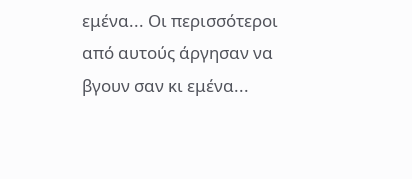εμένα... Οι περισσότεροι από αυτούς άργησαν να βγουν σαν κι εμένα...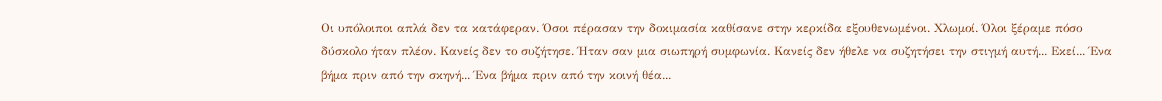Οι υπόλοιποι απλά δεν τα κατάφεραν. Όσοι πέρασαν την δοκιμασία καθίσανε στην κερκίδα εξουθενωμένοι. Χλωμοί. Όλοι ξέραμε πόσο δύσκολο ήταν πλέον. Κανείς δεν το συζήτησε. Ήταν σαν μια σιωπηρή συμφωνία. Κανείς δεν ήθελε να συζητήσει την στιγμή αυτή... Εκεί... Ένα βήμα πριν από την σκηνή... Ένα βήμα πριν από την κοινή θέα...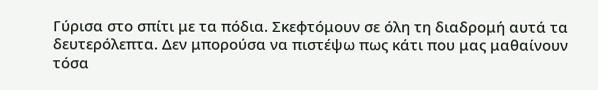Γύρισα στο σπίτι με τα πόδια. Σκεφτόμουν σε όλη τη διαδρομή αυτά τα δευτερόλεπτα. Δεν μπορούσα να πιστέψω πως κάτι που μας μαθαίνουν τόσα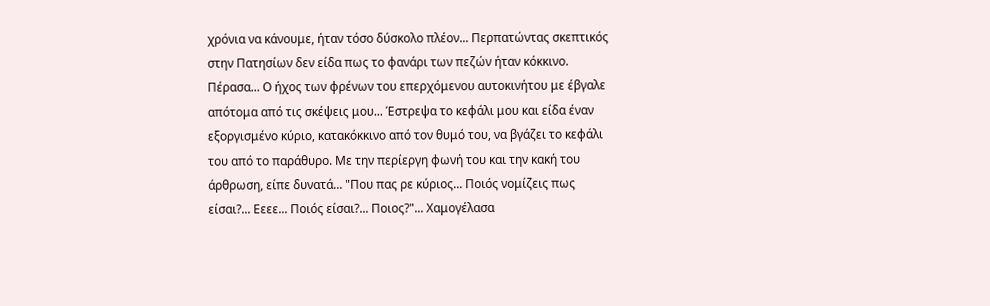χρόνια να κάνουμε, ήταν τόσο δύσκολο πλέον... Περπατώντας σκεπτικός στην Πατησίων δεν είδα πως το φανάρι των πεζών ήταν κόκκινο. Πέρασα... Ο ήχος των φρένων του επερχόμενου αυτοκινήτου με έβγαλε απότομα από τις σκέψεις μου... Έστρεψα το κεφάλι μου και είδα έναν εξοργισμένο κύριο, κατακόκκινο από τον θυμό του, να βγάζει το κεφάλι του από το παράθυρο. Με την περίεργη φωνή του και την κακή του άρθρωση, είπε δυνατά... "Που πας ρε κύριος... Ποιός νομίζεις πως είσαι?... Εεεε... Ποιός είσαι?... Ποιος?"... Χαμογέλασα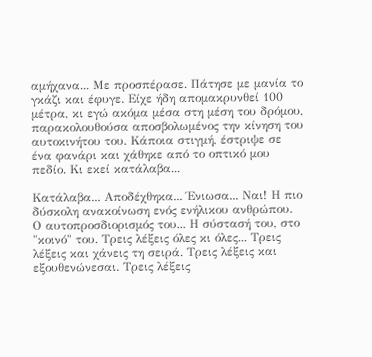αμήχανα... Με προσπέρασε. Πάτησε με μανία το γκάζι και έφυγε. Είχε ήδη απομακρυνθεί 100 μέτρα, κι εγώ ακόμα μέσα στη μέση του δρόμου, παρακολουθούσα αποσβολωμένος την κίνηση του αυτοκινήτου του. Κάποια στιγμή, έστριψε σε ένα φανάρι και χάθηκε από το οπτικό μου πεδίο. Κι εκεί κατάλαβα...

Κατάλαβα... Αποδέχθηκα... Ένιωσα... Ναι! Η πιο δύσκολη ανακοίνωση ενός ενήλικου ανθρώπου. Ο αυτοπροσδιορισμός του... Η σύστασή του, στο "κοινό" του. Τρεις λέξεις όλες κι όλες... Τρεις λέξεις και χάνεις τη σειρά. Τρεις λέξεις και εξουθενώνεσαι. Τρεις λέξεις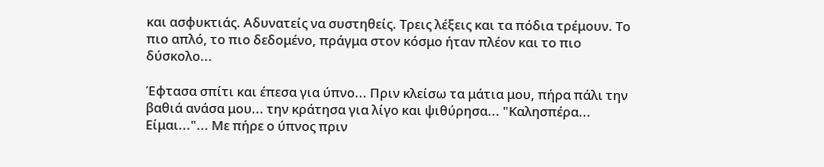και ασφυκτιάς. Αδυνατείς να συστηθείς. Τρεις λέξεις και τα πόδια τρέμουν. Το πιο απλό, το πιο δεδομένο, πράγμα στον κόσμο ήταν πλέον και το πιο δύσκολο...

Έφτασα σπίτι και έπεσα για ύπνο... Πριν κλείσω τα μάτια μου, πήρα πάλι την βαθιά ανάσα μου... την κράτησα για λίγο και ψιθύρησα... "Καλησπέρα... Είμαι..."... Με πήρε ο ύπνος πριν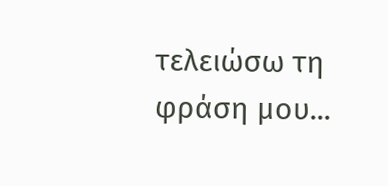τελειώσω τη φράση μου...